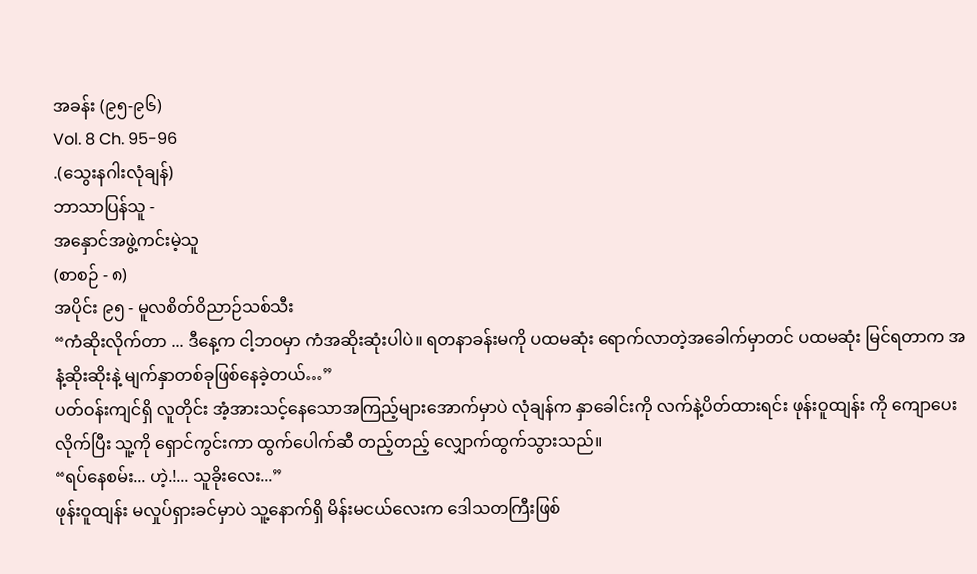အခန်း (၉၅-၉၆)
Vol. 8 Ch. 95-96
.(သွေးနဂါးလုံချန်)
ဘာသာပြန်သူ -
အနှောင်အဖွဲ့ကင်းမဲ့သူ
(စာစဉ် - ၈)
အပိုင်း ၉၅ - မူလစိတ်ဝိညာဉ်သစ်သီး
“ကံဆိုးလိုက်တာ ... ဒီနေ့က ငါ့ဘဝမှာ ကံအဆိုးဆုံးပါပဲ။ ရတနာခန်းမကို ပထမဆုံး ရောက်လာတဲ့အခေါက်မှာတင် ပထမဆုံး မြင်ရတာက အနံ့ဆိုးဆိုးနဲ့ မျက်နှာတစ်ခုဖြစ်နေခဲ့တယ်…”
ပတ်ဝန်းကျင်ရှိ လူတိုင်း အံ့အားသင့်နေသောအကြည့်များအောက်မှာပဲ လုံချန်က နှာခေါင်းကို လက်နဲ့ပိတ်ထားရင်း ဖုန်းဝူထျန်း ကို ကျောပေးလိုက်ပြီး သူ့ကို ရှောင်ကွင်းကာ ထွက်ပေါက်ဆီ တည့်တည့် လျှောက်ထွက်သွားသည်။
“ရပ်နေစမ်း... ဟဲ့.!... သူခိုးလေး...”
ဖုန်းဝူထျန်း မလှုပ်ရှားခင်မှာပဲ သူ့နောက်ရှိ မိန်းမငယ်လေးက ဒေါသတကြီးဖြစ်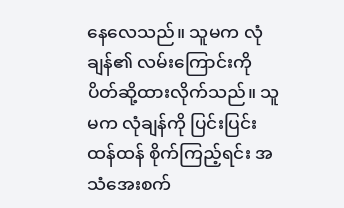နေလေသည်။ သူမက လုံချန်၏ လမ်းကြောင်းကို ပိတ်ဆို့ထားလိုက်သည်။ သူမက လုံချန်ကို ပြင်းပြင်းထန်ထန် စိုက်ကြည့်ရင်း အသံအေးစက်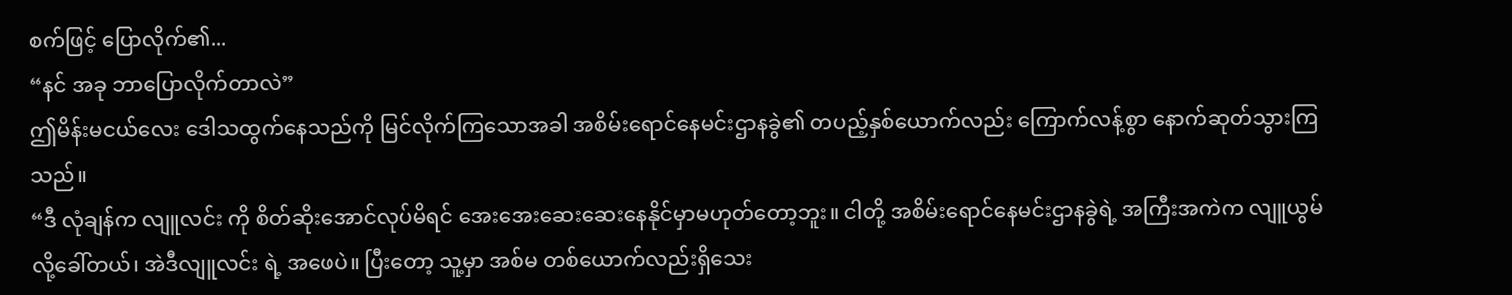စက်ဖြင့် ပြောလိုက်၏...
“နင် အခု ဘာပြောလိုက်တာလဲ”
ဤမိန်းမငယ်လေး ဒေါသထွက်နေသည်ကို မြင်လိုက်ကြသောအခါ အစိမ်းရောင်နေမင်းဌာနခွဲ၏ တပည့်နှစ်ယောက်လည်း ကြောက်လန့်စွာ နောက်ဆုတ်သွားကြသည်။
“ဒီ လုံချန်က လျူလင်း ကို စိတ်ဆိုးအောင်လုပ်မိရင် အေးအေးဆေးဆေးနေနိုင်မှာမဟုတ်တော့ဘူး။ ငါတို့ အစိမ်းရောင်နေမင်းဌာနခွဲရဲ့ အကြီးအကဲက လျူယွမ် လို့ခေါ်တယ်၊ အဲဒီလျူလင်း ရဲ့ အဖေပဲ။ ပြီးတော့ သူ့မှာ အစ်မ တစ်ယောက်လည်းရှိသေး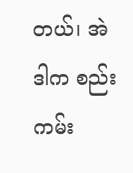တယ်၊ အဲဒါက စည်းကမ်း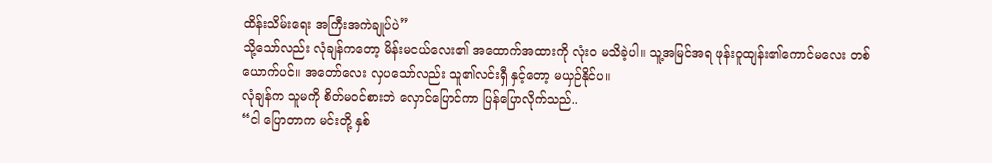ထိန်းသိမ်းရေး အကြီးအကဲချုပ်ပဲ”
သို့သော်လည်း လုံချန်ကတော့ မိန်းမငယ်လေး၏ အထောက်အထားကို လုံးဝ မသိခဲ့ပါ။ သူ့အမြင်အရ ဖုန်းဝူထျန်း၏ကောင်မလေး တစ်ယောက်ပင်။ အတော်လေး လှပသော်လည်း သူ၏လင်းရှီ နှင့်တော့ မယှဉ်နိုင်ပ။
လုံချန်က သူမကို စိတ်မဝင်စားဘဲ လှောင်ပြောင်ကာ ပြန်ပြောလိုက်သည်..
“ငါ ပြောတာက မင်းတို့ နှစ်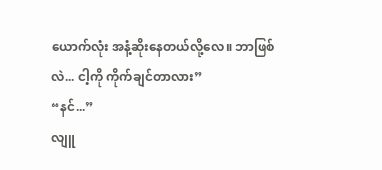ယောက်လုံး အနံ့ဆိုးနေတယ်လို့လေ။ ဘာဖြစ်လဲ... ငါ့ကို ကိုက်ချင်တာလား”
“နင်...”
လျူ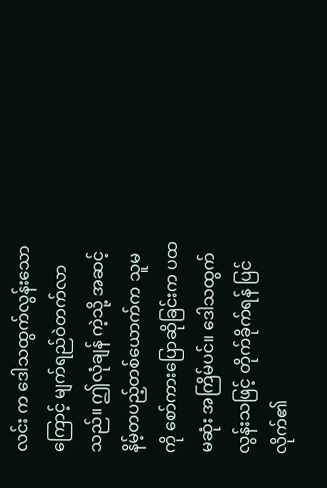လင်း က ဒေါသထွက်လွန်းသောကြောင့် မျက်ရည်ဝဲတက်လာသည်။ ဤလုံချန် ကဲ့သို့ အဆင့်နိမ့်တပည့်တစ်ယောက်က သူမကို စော်ကားပြောဆိုခြင်းက ပထမဆုံး အကြိမ်ပင်။ ဒေါသထွက်လွန်းသဖြင့် တိုက်ခိုက်ရန် ပြင်လိုက်၏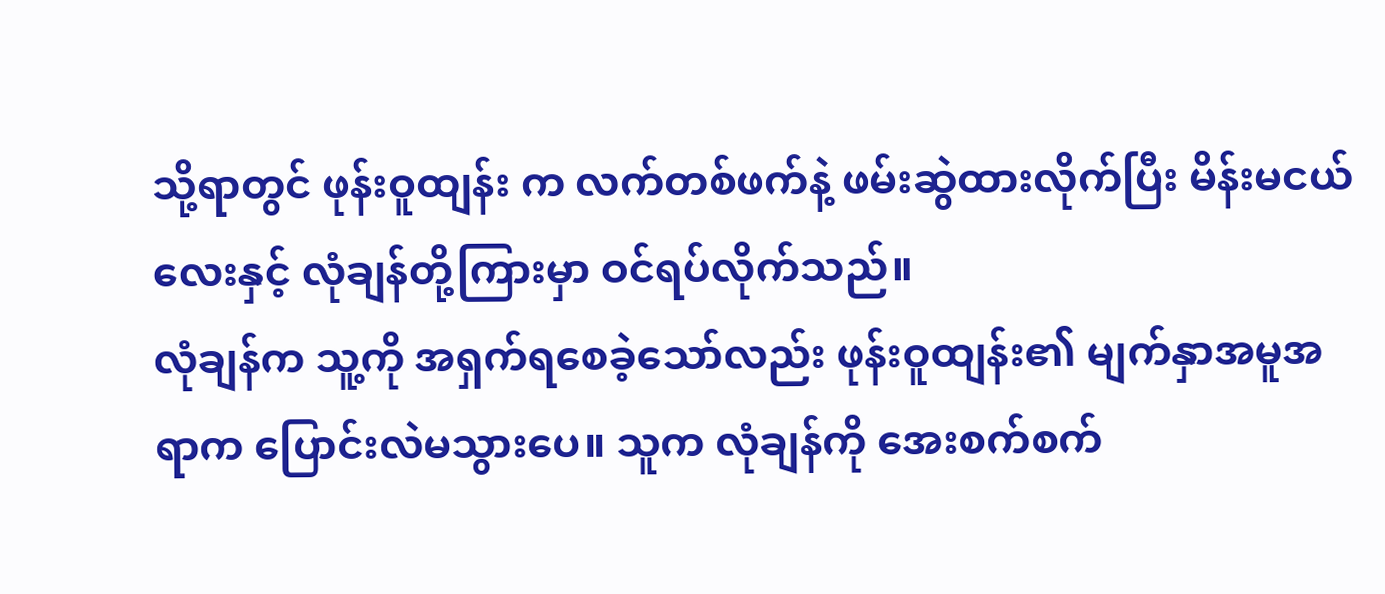သို့ရာတွင် ဖုန်းဝူထျန်း က လက်တစ်ဖက်နဲ့ ဖမ်းဆွဲထားလိုက်ပြီး မိန်းမငယ်လေးနှင့် လုံချန်တို့ကြားမှာ ဝင်ရပ်လိုက်သည်။
လုံချန်က သူ့ကို အရှက်ရစေခဲ့သော်လည်း ဖုန်းဝူထျန်း၏ မျက်နှာအမူအရာက ပြောင်းလဲမသွားပေ။ သူက လုံချန်ကို အေးစက်စက်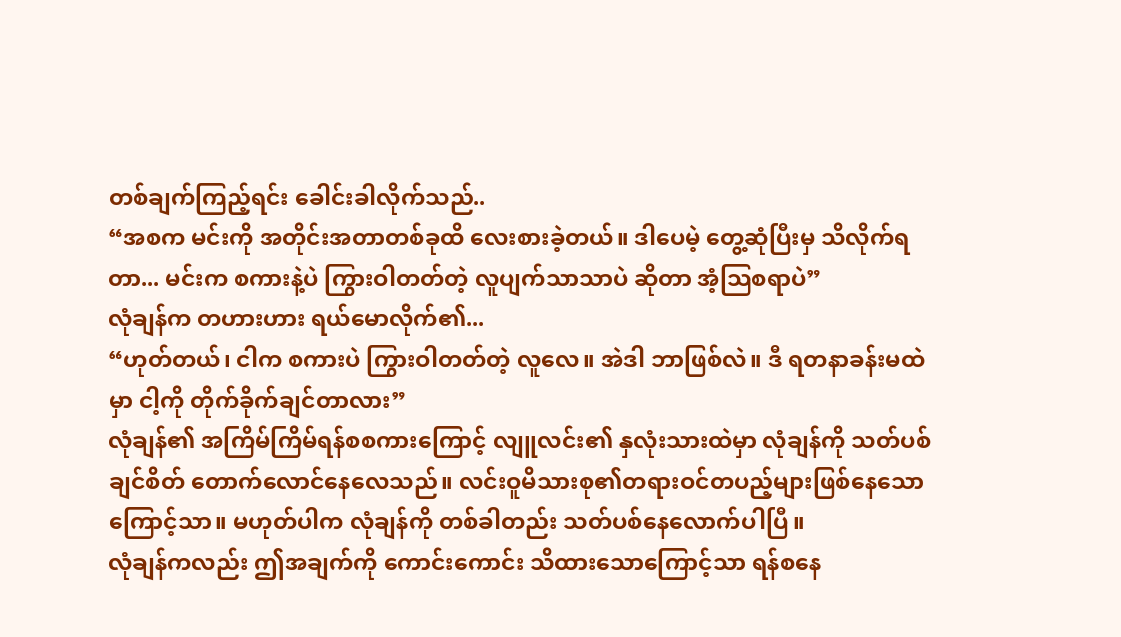တစ်ချက်ကြည့်ရင်း ခေါင်းခါလိုက်သည်..
“အစက မင်းကို အတိုင်းအတာတစ်ခုထိ လေးစားခဲ့တယ်။ ဒါပေမဲ့ တွေ့ဆုံပြီးမှ သိလိုက်ရတာ... မင်းက စကားနဲ့ပဲ ကြွားဝါတတ်တဲ့ လူပျက်သာသာပဲ ဆိုတာ အံ့သြစရာပဲ”
လုံချန်က တဟားဟား ရယ်မောလိုက်၏...
“ဟုတ်တယ်၊ ငါက စကားပဲ ကြွားဝါတတ်တဲ့ လူလေ။ အဲဒါ ဘာဖြစ်လဲ။ ဒီ ရတနာခန်းမထဲမှာ ငါ့ကို တိုက်ခိုက်ချင်တာလား”
လုံချန်၏ အကြိမ်ကြိမ်ရန်စစကားကြောင့် လျူလင်း၏ နှလုံးသားထဲမှာ လုံချန်ကို သတ်ပစ်ချင်စိတ် တောက်လောင်နေလေသည်။ လင်းဝူမိသားစု၏တရားဝင်တပည့်များဖြစ်နေသောကြောင့်သာ။ မဟုတ်ပါက လုံချန်ကို တစ်ခါတည်း သတ်ပစ်နေလောက်ပါပြီ။
လုံချန်ကလည်း ဤအချက်ကို ကောင်းကောင်း သိထားသောကြောင့်သာ ရန်စနေ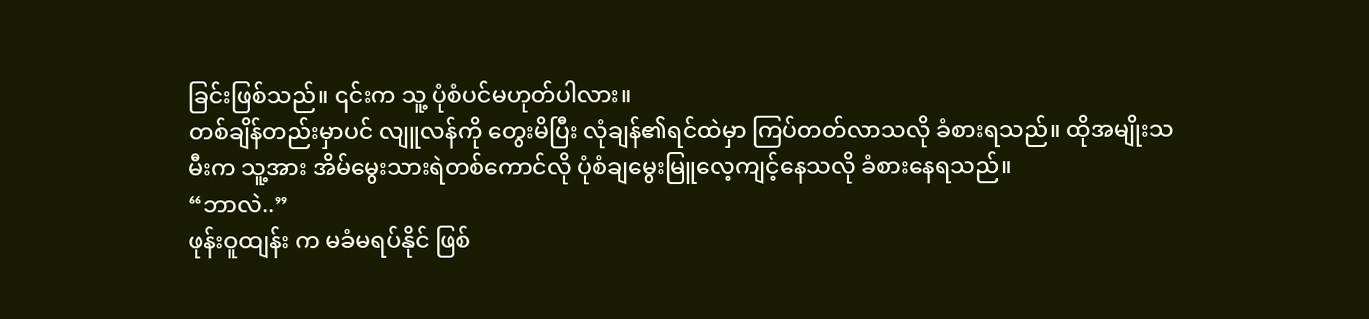ခြင်းဖြစ်သည်။ ၎င်းက သူ့ ပုံစံပင်မဟုတ်ပါလား။
တစ်ချိန်တည်းမှာပင် လျူလန်ကို တွေးမိပြီး လုံချန်၏ရင်ထဲမှာ ကြပ်တတ်လာသလို ခံစားရသည်။ ထိုအမျိုးသမီးက သူ့အား အိမ်မွေးသားရဲတစ်ကောင်လို ပုံစံချမွေးမြူလေ့ကျင့်နေသလို ခံစားနေရသည်။
“ဘာလဲ..”
ဖုန်းဝူထျန်း က မခံမရပ်နိုင် ဖြစ်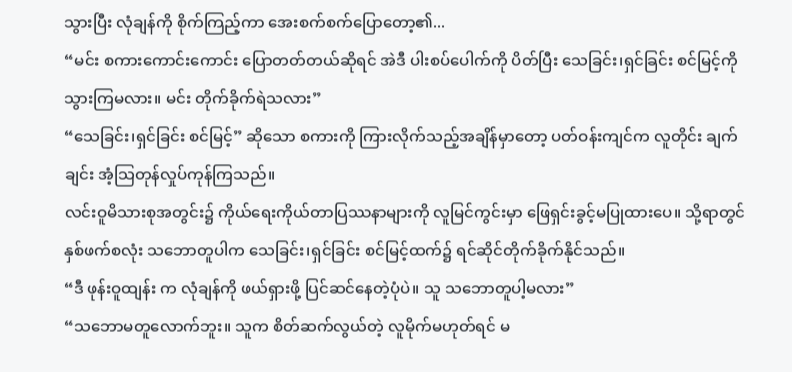သွားပြီး လုံချန်ကို စိုက်ကြည့်ကာ အေးစက်စက်ပြောတော့၏...
“မင်း စကားကောင်းကောင်း ပြောတတ်တယ်ဆိုရင် အဲဒီ ပါးစပ်ပေါက်ကို ပိတ်ပြီး သေခြင်း၊ရှင်ခြင်း စင်မြင့်ကို သွားကြမလား။ မင်း တိုက်ခိုက်ရဲသလား”
“သေခြင်း၊ရှင်ခြင်း စင်မြင့်” ဆိုသော စကားကို ကြားလိုက်သည့်အချိန်မှာတော့ ပတ်ဝန်းကျင်က လူတိုင်း ချက်ချင်း အံ့သြတုန်လှုပ်ကုန်ကြသည်။
လင်းဝူမိသားစုအတွင်း၌ ကိုယ်ရေးကိုယ်တာပြဿနာများကို လူမြင်ကွင်းမှာ ဖြေရှင်းခွင့်မပြုထားပေ။ သို့ရာတွင် နှစ်ဖက်စလုံး သဘောတူပါက သေခြင်း၊ရှင်ခြင်း စင်မြင့်ထက်၌ ရင်ဆိုင်တိုက်ခိုက်နိုင်သည်။
“ဒီ ဖုန်းဝူထျန်း က လုံချန်ကို ဖယ်ရှားဖို့ ပြင်ဆင်နေတဲ့ပုံပဲ။ သူ သဘောတူပါ့မလား”
“သဘောမတူလောက်ဘူး။ သူက စိတ်ဆက်လွယ်တဲ့ လူမိုက်မဟုတ်ရင် မ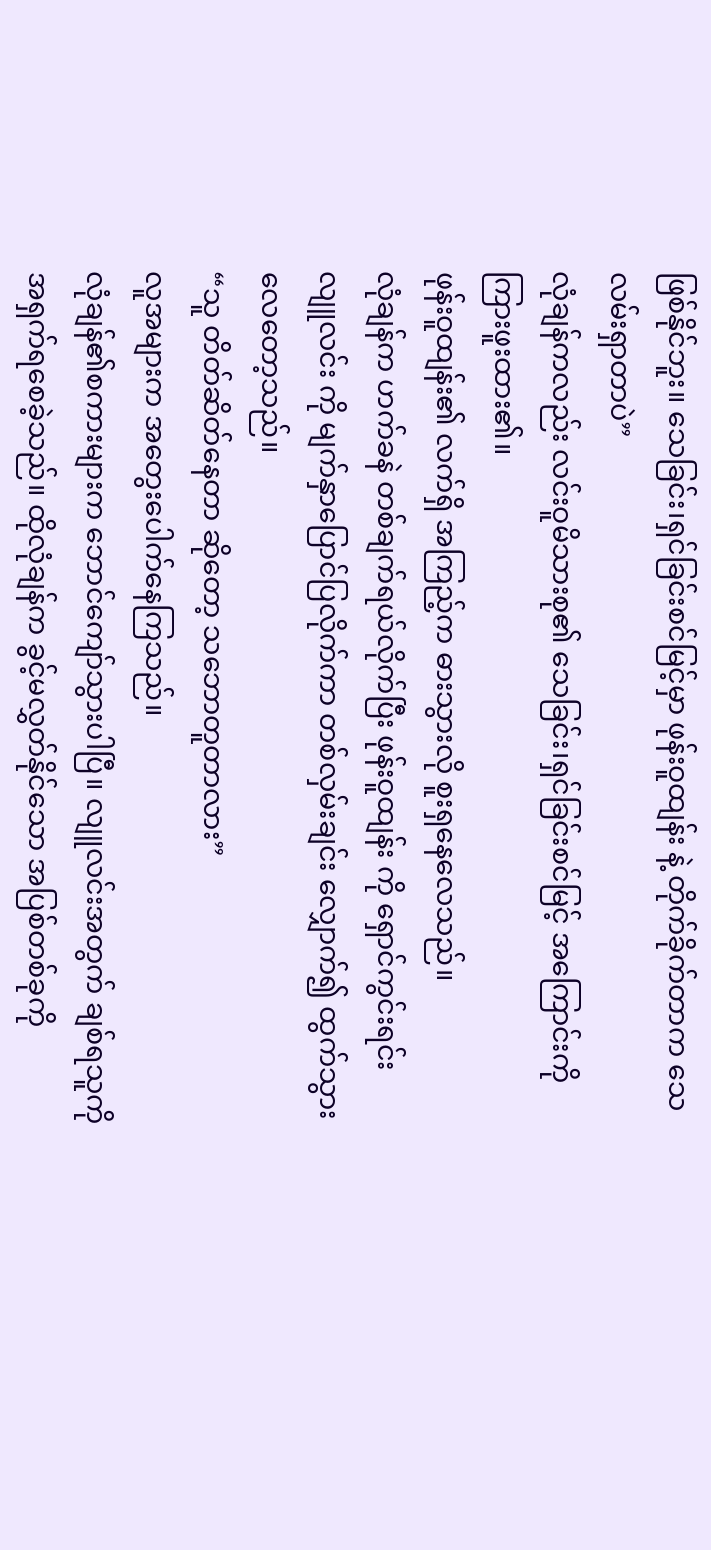ဖြစ်နိုင်ဘူး။ သေခြင်း၊ရှင်ခြင်းစင်မြင့်မှာ ဖုန်းဝူထျန်း နဲ့ တိုက်ခိုက်တာက သေလမ်းရှာတာပဲ”
လုံချန်ကလည်း လင်းဝူမိသားစု၏ သေခြင်း၊ရှင်ခြင်းစင်မြင့် အကြောင်းကို ကြားဖူးထား၏။
ဖုန်းဝူထျန်း၏ လက်ရှိ အကြည့်က ဓားသွားလို စူးရှနေလေသည်။
လုံချန်က ဟက်ခနဲ တစ်ချက်ရယ်လိုက်ပြီး ဖုန်းဝူထျန်း ကို ရှောင်ကွင်းရင်း လျူလင်း ကို မျက်နှာပြောင်ပြလိုက်ကာ တစ်လှမ်းချင်း လျှောက်၍ ထွက်သွားလေတော့သည်။
“သူ တိတ်ဆိတ်နေတာ ဆိုတော့ သဘောတူတာလား”
လူအများက အတွေးပေါက်နေကြသည်။
လုံချန်၏စကားများက ဘောင်ကျော်သွားပါပြီ။ လျူလင်းအတွက် ချစ်ရသူကို အရှက်ရစေခဲ့သည်။ ထိုလုံချန်က ခွင့်မလွှတ်နိုင်သော အပြစ်တစ်ခုကို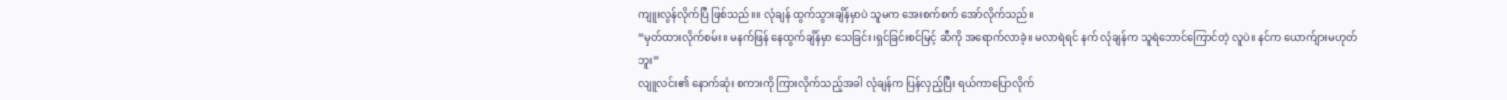ကျူးလွန်လိုက်ပြီ ဖြစ်သည်။။ လုံချန် ထွက်သွားချိန်မှာပဲ သူမက အေးစက်စက် အော်လိုက်သည်။
“မှတ်ထားလိုက်စမ်း။ မနက်ဖြန် နေထွက်ချိန်မှာ သေခြင်း၊ရှင်ခြင်းစင်မြင့် ဆီကို အရောက်လာခဲ့။ မလာရဲရင် နက် လုံချန်က သူရဲဘောင်ကြောင်တဲ့ လူပဲ။ နင်က ယောက်ျားမဟုတ်ဘူး”
လျူလင်း၏ နောက်ဆုံး စကားကို ကြားလိုက်သည့်အခါ လုံချန်က ပြန်လှည့်ပြီး ရယ်ကာပြောလိုက်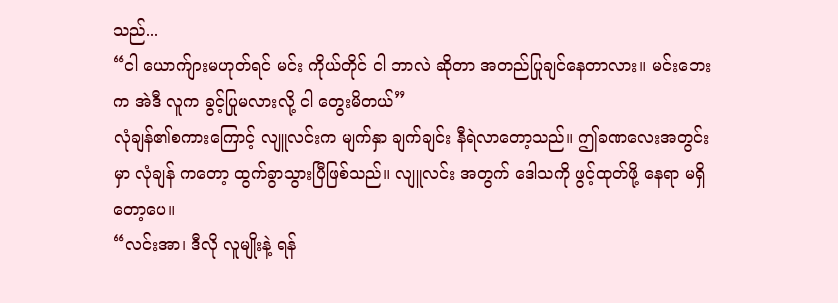သည်...
“ငါ ယောက်ျားမဟုတ်ရင် မင်း ကိုယ်တိုင် ငါ ဘာလဲ ဆိုတာ အတည်ပြုချင်နေတာလား။ မင်းဘေးက အဲဒီ လူက ခွင့်ပြုမလားလို့ ငါ တွေးမိတယ်”
လုံချန်၏စကားကြောင့် လျူလင်းက မျက်နှာ ချက်ချင်း နီရဲလာတော့သည်။ ဤခဏလေးအတွင်းမှာ လုံချန် ကတော့ ထွက်ခွာသွားပြီဖြစ်သည်။ လျူလင်း အတွက် ဒေါသကို ဖွင့်ထုတ်ဖို့ နေရာ မရှိတော့ပေ။
“လင်းအာ၊ ဒီလို လူမျိုးနဲ့ ရန်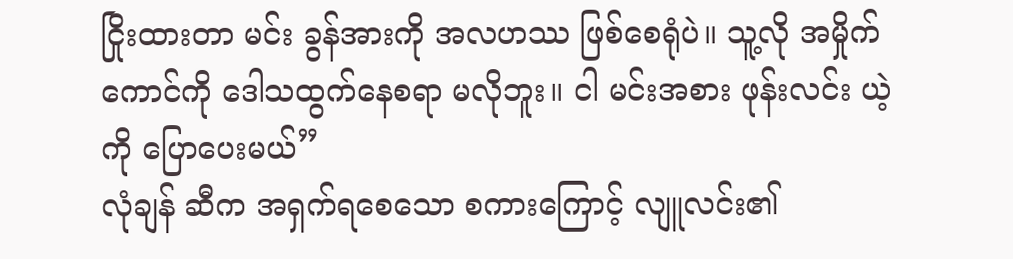ငြိုးထားတာ မင်း ခွန်အားကို အလဟဿ ဖြစ်စေရုံပဲ။ သူ့လို အမှိုက်ကောင်ကို ဒေါသထွက်နေစရာ မလိုဘူး။ ငါ မင်းအစား ဖုန်းလင်း ယဲ့ ကို ပြောပေးမယ်”
လုံချန် ဆီက အရှက်ရစေသော စကားကြောင့် လျူလင်း၏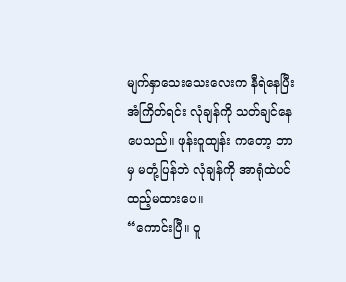မျက်နှာသေးသေးလေးက နီရဲနေပြီး အံကြိတ်ရင်း လုံချန်ကို သတ်ချင်နေပေသည်။ ဖုန်းဝူထျန်း ကတော့ ဘာမှ မတုံ့ပြန်ဘဲ လုံချန်ကို အာရုံထဲပင်ထည့်မထားပေ။
“ကောင်းပြီ။ ဝူ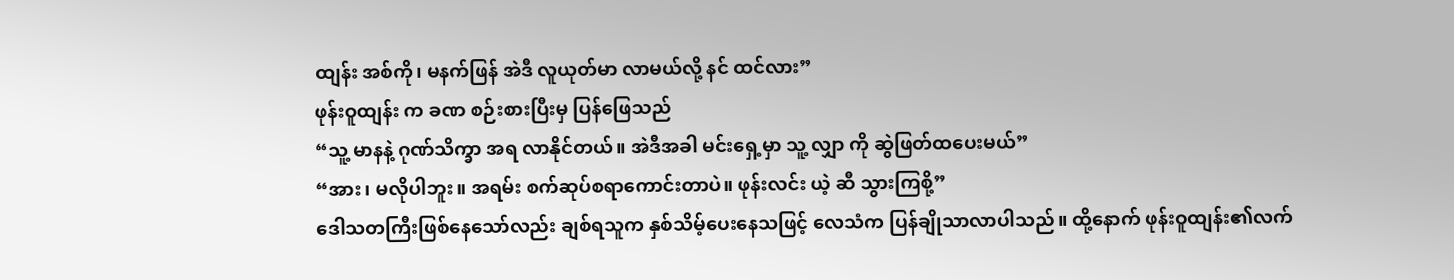ထျန်း အစ်ကို၊ မနက်ဖြန် အဲဒီ လူယုတ်မာ လာမယ်လို့ နင် ထင်လား”
ဖုန်းဝူထျန်း က ခဏ စဉ်းစားပြီးမှ ပြန်ဖြေသည်
“သူ့ မာနနဲ့ ဂုဏ်သိက္ခာ အရ လာနိုင်တယ်။ အဲဒီအခါ မင်းရှေ့မှာ သူ့ လျှာ ကို ဆွဲဖြတ်ထပေးမယ်”
“အား၊ မလိုပါဘူး။ အရမ်း စက်ဆုပ်စရာကောင်းတာပဲ။ ဖုန်းလင်း ယဲ့ ဆီ သွားကြစို့”
ဒေါသတကြီးဖြစ်နေသော်လည်း ချစ်ရသူက နှစ်သိမ့်ပေးနေသဖြင့် လေသံက ပြန်ချိုသာလာပါသည်။ ထို့နောက် ဖုန်းဝူထျန်း၏လက်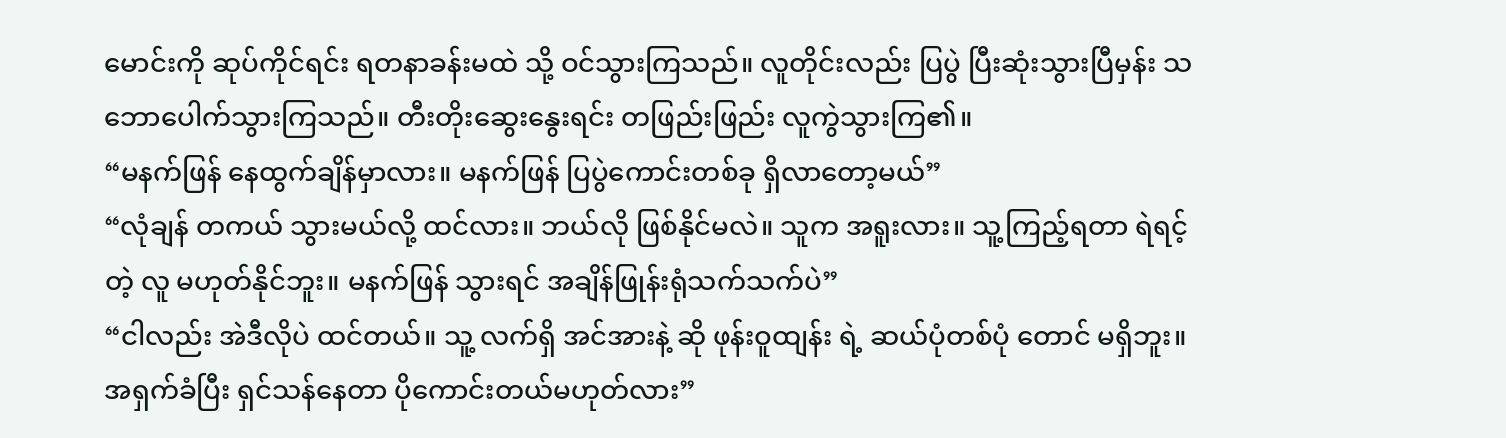မောင်းကို ဆုပ်ကိုင်ရင်း ရတနာခန်းမထဲ သို့ ဝင်သွားကြသည်။ လူတိုင်းလည်း ပြပွဲ ပြီးဆုံးသွားပြီမှန်း သဘောပေါက်သွားကြသည်။ တီးတိုးဆွေးနွေးရင်း တဖြည်းဖြည်း လူကွဲသွားကြ၏။
“မနက်ဖြန် နေထွက်ချိန်မှာလား။ မနက်ဖြန် ပြပွဲကောင်းတစ်ခု ရှိလာတော့မယ်”
“လုံချန် တကယ် သွားမယ်လို့ ထင်လား။ ဘယ်လို ဖြစ်နိုင်မလဲ။ သူက အရူးလား။ သူ့ကြည့်ရတာ ရဲရင့်တဲ့ လူ မဟုတ်နိုင်ဘူး။ မနက်ဖြန် သွားရင် အချိန်ဖြုန်းရုံသက်သက်ပဲ”
“ငါလည်း အဲဒီလိုပဲ ထင်တယ်။ သူ့ လက်ရှိ အင်အားနဲ့ ဆို ဖုန်းဝူထျန်း ရဲ့ ဆယ်ပုံတစ်ပုံ တောင် မရှိဘူး။ အရှက်ခံပြီး ရှင်သန်နေတာ ပိုကောင်းတယ်မဟုတ်လား”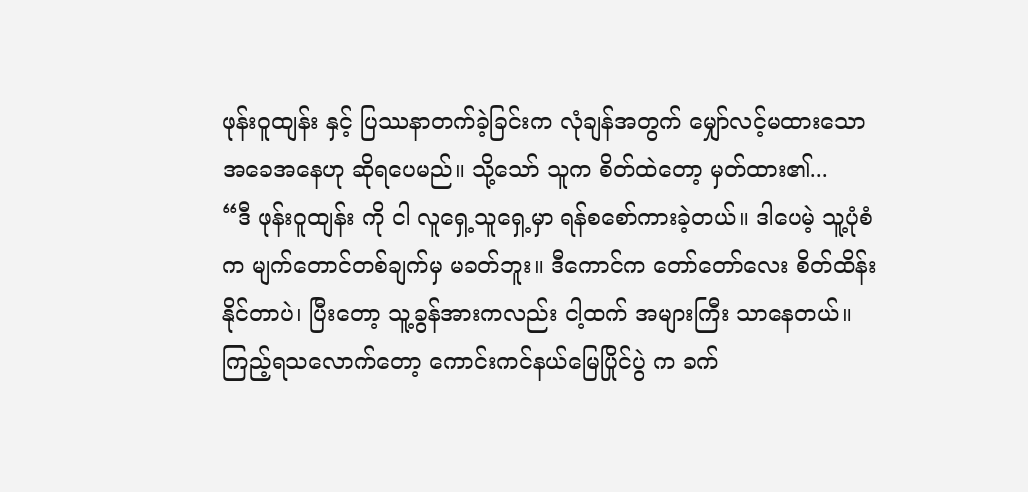ဖုန်းဝူထျန်း နှင့် ပြဿနာတက်ခဲ့ခြင်းက လုံချန်အတွက် မျှော်လင့်မထားသော အခေအနေဟု ဆိုရပေမည်။ သို့သော် သူက စိတ်ထဲတော့ မှတ်ထား၏...
“ဒီ ဖုန်းဝူထျန်း ကို ငါ လူရှေ့သူရှေ့မှာ ရန်စစော်ကားခဲ့တယ်။ ဒါပေမဲ့ သူ့ပုံစံက မျက်တောင်တစ်ချက်မှ မခတ်ဘူး။ ဒီကောင်က တော်တော်လေး စိတ်ထိန်းနိုင်တာပဲ၊ ပြီးတော့ သူ့ခွန်အားကလည်း ငါ့ထက် အများကြီး သာနေတယ်။ ကြည့်ရသလောက်တော့ ကောင်းကင်နယ်မြေပြိုင်ပွဲ က ခက်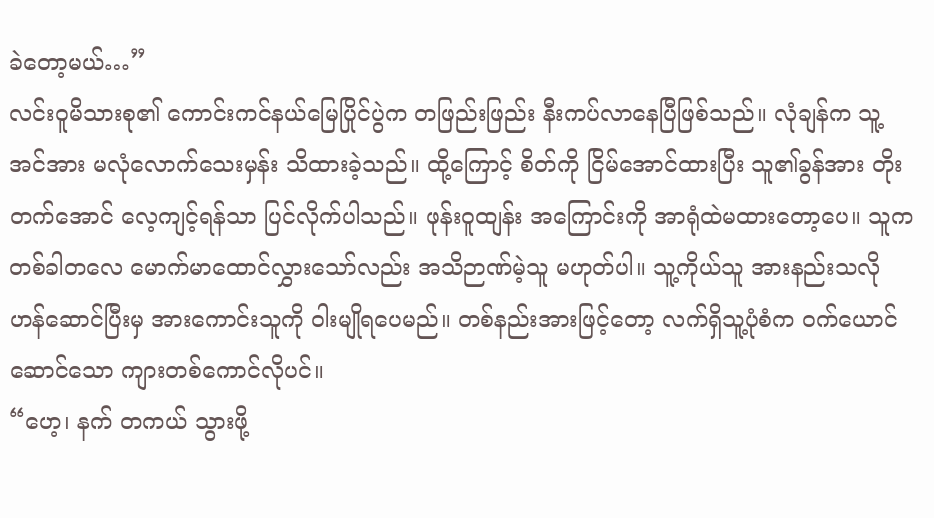ခဲတော့မယ်…”
လင်းဝူမိသားစု၏ ကောင်းကင်နယ်မြေပြိုင်ပွဲက တဖြည်းဖြည်း နီးကပ်လာနေပြီဖြစ်သည်။ လုံချန်က သူ့အင်အား မလုံလောက်သေးမှန်း သိထားခဲ့သည်။ ထို့ကြောင့် စိတ်ကို ငြိမ်အောင်ထားပြီး သူ၏ခွန်အား တိုးတက်အောင် လေ့ကျင့်ရန်သာ ပြင်လိုက်ပါသည်။ ဖုန်းဝူထျန်း အကြောင်းကို အာရုံထဲမထားတော့ပေ။ သူက တစ်ခါတလေ မောက်မာထောင်လွှားသော်လည်း အသိဉာဏ်မဲ့သူ မဟုတ်ပါ။ သူ့ကိုယ်သူ အားနည်းသလို ဟန်ဆောင်ပြီးမှ အားကောင်းသူကို ဝါးမျိုရပေမည်။ တစ်နည်းအားဖြင့်တော့ လက်ရှိသူ့ပုံစံက ဝက်ယောင်ဆောင်သော ကျားတစ်ကောင်လိုပင်။
“ဟေ့၊ နက် တကယ် သွားဖို့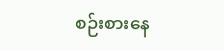စဉ်းစားနေ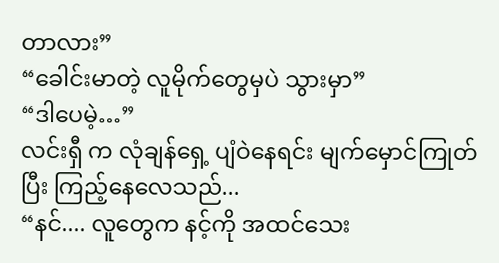တာလား”
“ခေါင်းမာတဲ့ လူမိုက်တွေမှပဲ သွားမှာ”
“ဒါပေမဲ့…”
လင်းရှီ က လုံချန်ရှေ့ ပျံဝဲနေရင်း မျက်မှောင်ကြုတ်ပြီး ကြည့်နေလေသည်...
“နင်.... လူတွေက နင့်ကို အထင်သေး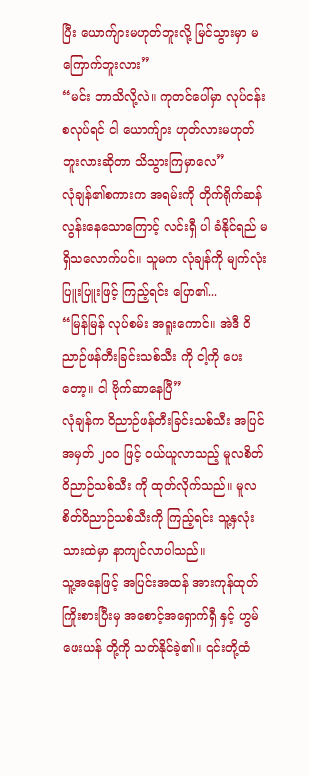ပြီး ယောက်ျားမဟုတ်ဘူးလို့ မြင်သွားမှာ မကြောက်ဘူးလား”
“မင်း ဘာသိလို့လဲ။ ကုတင်ပေါ်မှာ လုပ်ငန်းစလုပ်ရင် ငါ ယောက်ျား ဟုတ်လားမဟုတ်ဘူးလားဆိုတာ သိသွားကြမှာလေ”
လုံချန်၏စကားက အရမ်းကို တိုက်ရိုက်ဆန်လွန်းနေသောကြောင့် လင်းရှီ ပါ ခံနိုင်ရည် မရှိသလောက်ပင်။ သူမက လုံချန်ကို မျက်လုံးပြူးပြူးဖြင့် ကြည့်ရင်း ပြော၏...
“မြန်မြန် လုပ်စမ်း အရူးကောင်။ အဲဒီ ဝိညာဉ်ဖန်တီးခြင်းသစ်သီး ကို ငါ့ကို ပေးတော့။ ငါ ဗိုက်ဆာနေပြီ”
လုံချန်က ဝိညာဉ်ဖန်တီးခြင်းသစ်သီး အပြင် အမှတ် ၂၀၀ ဖြင့် ဝယ်ယူလာသည့် မူလစိတ်ဝိညာဉ်သစ်သီး ကို ထုတ်လိုက်သည်။ မူလစိတ်ဝိညာဉ်သစ်သီးကို ကြည့်ရင်း သူ့နှလုံးသားထဲမှာ နာကျင်လာပါသည်။
သူ့အနေဖြင့် အပြင်းအထန် အားကုန်ထုတ်ကြိုးစားပြီးမှ အစောင့်အရှောက်ရှီ နှင့် ဟွမ်ဖေးယန် တို့ကို သတ်နိုင်ခဲ့၏။ ၎င်းတို့ထံ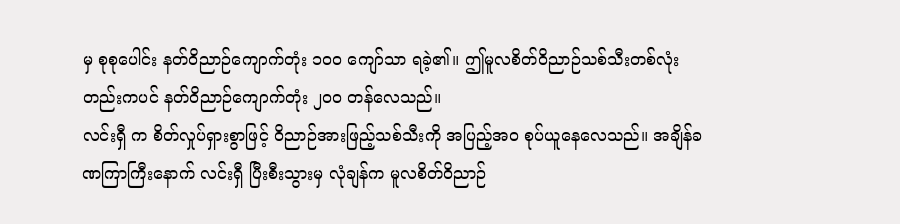မှ စုစုပေါင်း နတ်ဝိညာဉ်ကျောက်တုံး ၁၀၀ ကျော်သာ ရခဲ့၏။ ဤမူလစိတ်ဝိညာဉ်သစ်သီးတစ်လုံးတည်းကပင် နတ်ဝိညာဉ်ကျောက်တုံး ၂၀၀ တန်လေသည်။
လင်းရှီ က စိတ်လှုပ်ရှားစွာဖြင့် ဝိညာဉ်အားဖြည့်သစ်သီးကို အပြည့်အဝ စုပ်ယူနေလေသည်။ အချိန်ခဏကြာကြီးနောက် လင်းရှီ ပြီးစီးသွားမှ လုံချန်က မူလစိတ်ဝိညာဉ်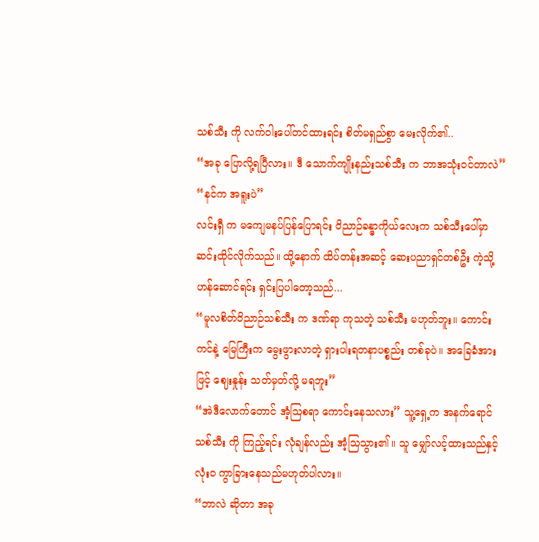သစ်သီး ကို လက်ဝါးပေါ်တင်ထားရင်း စိတ်မရှည်စွာ မေးလိုက်၏..
“အခု ပြောလို့ရပြီလား။ ဒီ သောက်ကျိုးနည်းသစ်သီး က ဘာအသုံးဝင်တာလဲ”
“နင်က အရူးပဲ”
လင်းရှီ က မကျေမနပ်ပြန်ပြောရင်း ဝိညာဉ်ခန္ဓာကိုယ်လေးက သစ်သီးပေါ်မှာ ဆင်းထိုင်လိုက်သည်။ ထို့နောက် ထိပ်တန်းအဆင့် ဆေးပညာရှင်တစ်ဦး ကဲ့သို့ ဟန်ဆောင်ရင်း ရှင်းပြပါတော့သည်...
“မူလစိတ်ဝိညာဉ်သစ်သီး က ဒဏ်ရာ ကုသတဲ့ သစ်သီး မဟုတ်ဘူး။ ကောင်းကင်နဲ့ မြေကြီးက မွေးဖွားလာတဲ့ ရှားပါးရတနာပစ္စည်း တစ်ခုပဲ။ အခြေခံအားဖြင့် ဈေးနှုန်း သတ်မှတ်လို့ မရဘူး”
“အဲဒီလောက်တောင် အံ့သြစရာ ကောင်းနေသလား” သူ့ရှေ့က အနက်ရောင်သစ်သီး ကို ကြည့်ရင်း လုံချန်လည်း အံ့သြသွား၏။ သူ မျှော်လင့်ထားသည်နှင့် လုံးဝ ကွာခြားနေသည်မဟုတ်ပါလား။
“ဘာလဲ ဆိုတာ အခု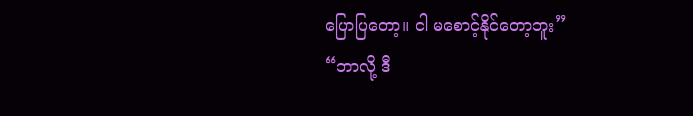ပြောပြတော့။ ငါ မစောင့်နိုင်တော့ဘူး”
“ဘာလို့ ဒီ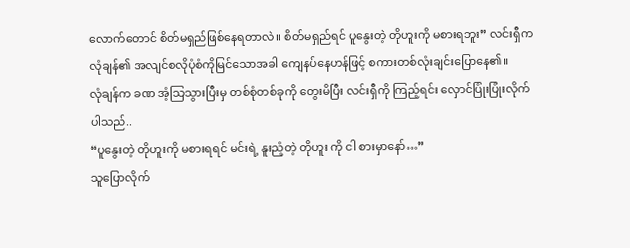လောက်တောင် စိတ်မရှည်ဖြစ်နေရတာလဲ။ စိတ်မရှည်ရင် ပူနွေးတဲ့ တိုဟူးကို မစားရဘူး” လင်းရှီက လုံချန်၏ အလျင်စလိုပုံစံကိုမြင်သောအခါ ကျေနပ်နေဟန်ဖြင့် စကားတစ်လုံးချင်းပြောနေ၏။
လုံချန်က ခဏ အံ့သြသွားပြီးမှ တစ်စုံတစ်ခုကို တွေးမိပြီး လင်းရှီကို ကြည့်ရင်း လှောင်ပြုံးပြုံးလိုက်ပါသည်..
“ပူနွေးတဲ့ တိုဟူးကို မစားရရင် မင်းရဲ့ နူးညံ့တဲ့ တိုဟူး ကို ငါ စားမှာနော်…”
သူပြောလိုက်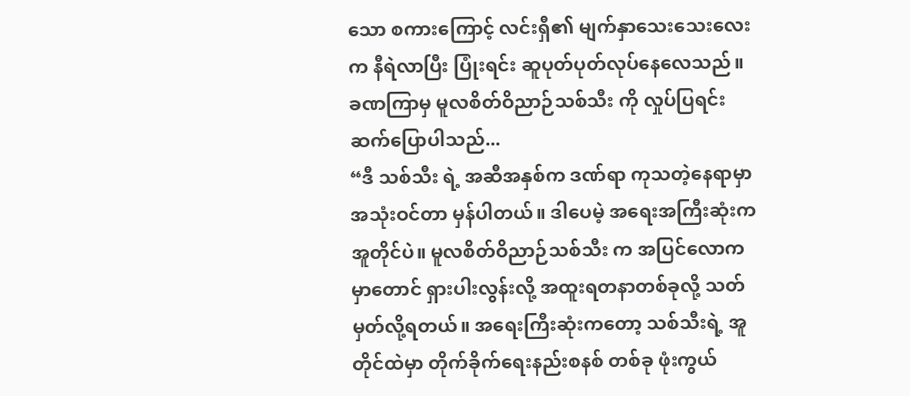သော စကားကြောင့် လင်းရှီ၏ မျက်နှာသေးသေးလေးက နီရဲလာပြီး ပြုံးရင်း ဆူပုတ်ပုတ်လုပ်နေလေသည်။ ခဏကြာမှ မူလစိတ်ဝိညာဉ်သစ်သီး ကို လှုပ်ပြရင်း ဆက်ပြောပါသည်...
“ဒီ သစ်သီး ရဲ့ အဆီအနှစ်က ဒဏ်ရာ ကုသတဲ့နေရာမှာ အသုံးဝင်တာ မှန်ပါတယ်။ ဒါပေမဲ့ အရေးအကြီးဆုံးက အူတိုင်ပဲ။ မူလစိတ်ဝိညာဉ်သစ်သီး က အပြင်လောကမှာတောင် ရှားပါးလွန်းလို့ အထူးရတနာတစ်ခုလို့ သတ်မှတ်လို့ရတယ်။ အရေးကြီးဆုံးကတော့ သစ်သီးရဲ့ အူတိုင်ထဲမှာ တိုက်ခိုက်ရေးနည်းစနစ် တစ်ခု ဖုံးကွယ်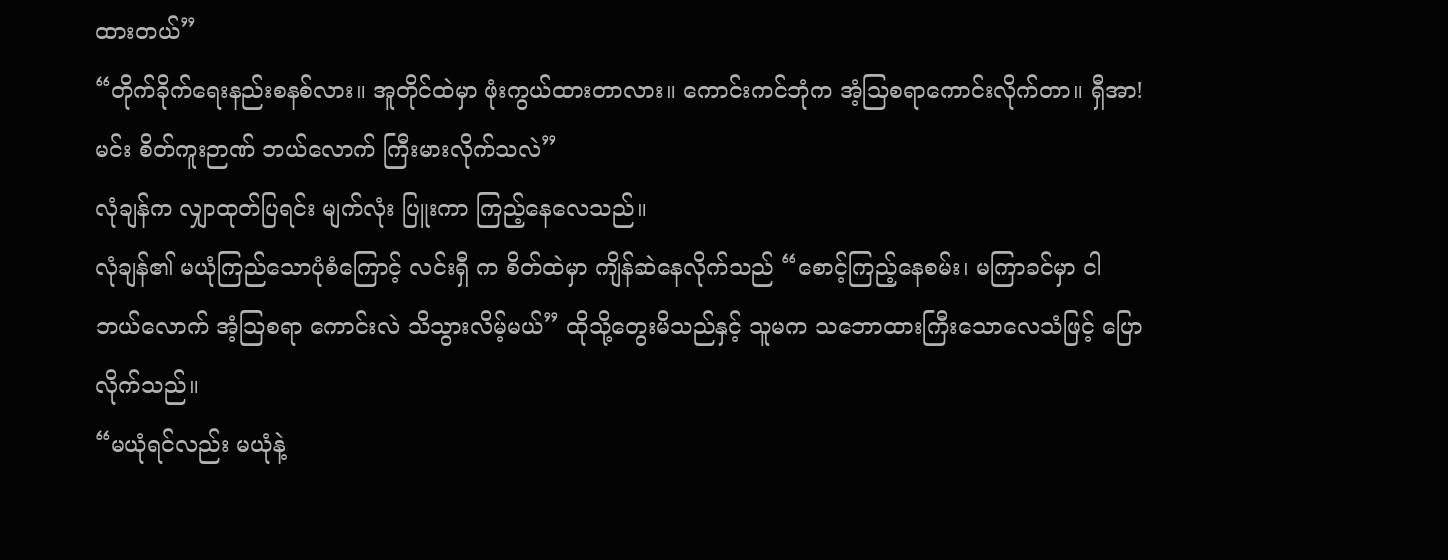ထားတယ်”
“တိုက်ခိုက်ရေးနည်းစနစ်လား။ အူတိုင်ထဲမှာ ဖုံးကွယ်ထားတာလား။ ကောင်းကင်ဘုံက အံ့သြစရာကောင်းလိုက်တာ။ ရှီအာ! မင်း စိတ်ကူးဉာဏ် ဘယ်လောက် ကြီးမားလိုက်သလဲ”
လုံချန်က လျှာထုတ်ပြရင်း မျက်လုံး ပြူးကာ ကြည့်နေလေသည်။
လုံချန်၏ မယုံကြည်သောပုံစံကြောင့် လင်းရှီ က စိတ်ထဲမှာ ကျိန်ဆဲနေလိုက်သည် “စောင့်ကြည့်နေစမ်း၊ မကြာခင်မှာ ငါ ဘယ်လောက် အံ့သြစရာ ကောင်းလဲ သိသွားလိမ့်မယ်” ထိုသို့တွေးမိသည်နှင့် သူမက သဘောထားကြီးသောလေသံဖြင့် ပြောလိုက်သည်။
“မယုံရင်လည်း မယုံနဲ့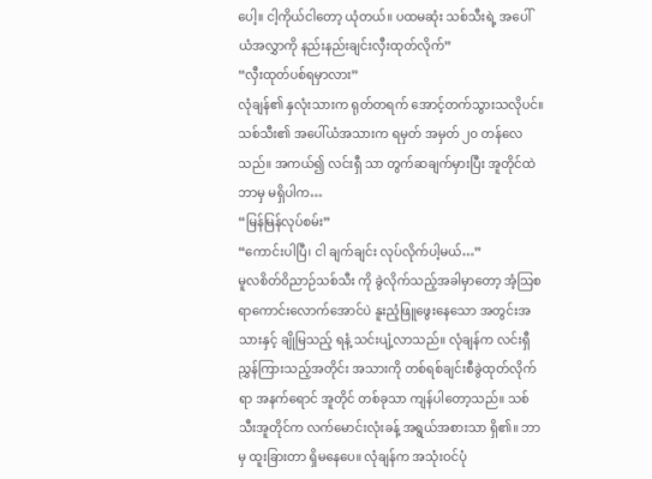ပေါ့။ ငါ့ကိုယ်ငါတော့ ယုံတယ်။ ပထမဆုံး သစ်သီးရဲ့ အပေါ်ယံအလွှာကို နည်းနည်းချင်းလှီးထုတ်လိုက်”
“လှီးထုတ်ပစ်ရမှာလား”
လုံချန်၏ နှလုံးသားက ရုတ်တရက် အောင့်တက်သွားသလိုပင်။ သစ်သီး၏ အပေါ်ယံအသားက ရမှတ် အမှတ် ၂၀ တန်လေသည်။ အကယ်၍ လင်းရှီ သာ တွက်ဆချက်မှားပြီး အူတိုင်ထဲ ဘာမှ မရှိပါက…
“မြန်မြန်လုပ်စမ်း”
“ကောင်းပါပြီ၊ ငါ ချက်ချင်း လုပ်လိုက်ပါ့မယ်…”
မူလစိတ်ဝိညာဉ်သစ်သီး ကို ခွဲလိုက်သည့်အခါမှာတော့ အံ့သြစရာကောင်းလောက်အောင်ပဲ နူးညံ့ဖြူဖွေးနေသော အတွင်းအသားနှင့် ချိုမြသည့် ရနံ့ သင်းပျံ့လာသည်။ လုံချန်က လင်းရှီ ညွှန်ကြားသည့်အတိုင်း အသားကို တစ်ရစ်ချင်းစီခွဲထုတ်လိုက်ရာ အနက်ရောင် အူတိုင် တစ်ခုသာ ကျန်ပါတော့သည်။ သစ်သီးအူတိုင်က လက်မောင်းလုံးခန့် အရွယ်အစားသာ ရှိ၏။ ဘာမှ ထူးခြားတာ ရှိမနေပေ။ လုံချန်က အသုံးဝင်ပုံ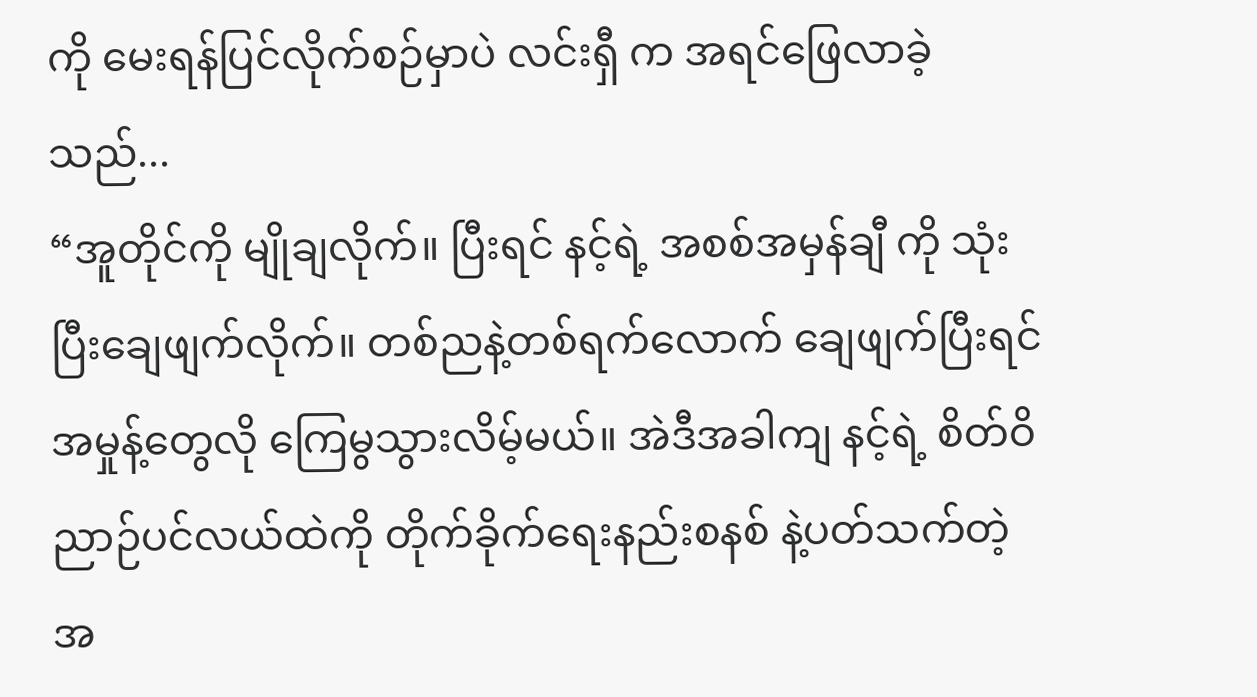ကို မေးရန်ပြင်လိုက်စဉ်မှာပဲ လင်းရှီ က အရင်ဖြေလာခဲ့သည်...
“အူတိုင်ကို မျိုချလိုက်။ ပြီးရင် နင့်ရဲ့ အစစ်အမှန်ချီ ကို သုံးပြီးချေဖျက်လိုက်။ တစ်ညနဲ့တစ်ရက်လောက် ချေဖျက်ပြီးရင် အမှုန့်တွေလို ကြေမွသွားလိမ့်မယ်။ အဲဒီအခါကျ နင့်ရဲ့ စိတ်ဝိညာဉ်ပင်လယ်ထဲကို တိုက်ခိုက်ရေးနည်းစနစ် နဲ့ပတ်သက်တဲ့ အ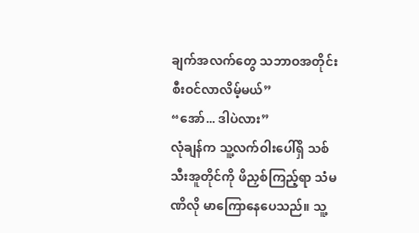ချက်အလက်တွေ သဘာဝအတိုင်း စီးဝင်လာလိမ့်မယ်”
“အော်... ဒါပဲလား”
လုံချန်က သူ့လက်ဝါးပေါ်ရှိ သစ်သီးအူတိုင်ကို ဖိညှစ်ကြည့်ရာ သံမဏိလို မာကြောနေပေသည်။ သူ့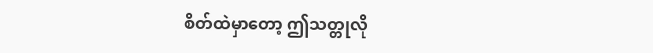စိတ်ထဲမှာတော့ ဤသတ္တုလို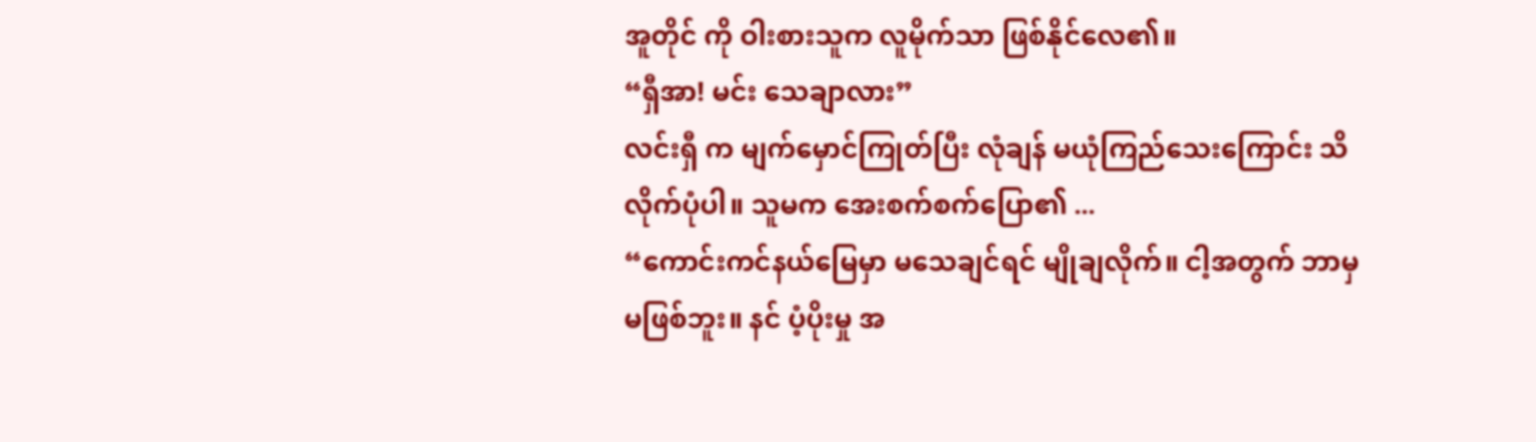အူတိုင် ကို ဝါးစားသူက လူမိုက်သာ ဖြစ်နိုင်လေ၏။
“ရှီအာ! မင်း သေချာလား”
လင်းရှီ က မျက်မှောင်ကြုတ်ပြီး လုံချန် မယုံကြည်သေးကြောင်း သိလိုက်ပုံပါ။ သူမက အေးစက်စက်ပြော၏ ...
“ကောင်းကင်နယ်မြေမှာ မသေချင်ရင် မျိုချလိုက်။ ငါ့အတွက် ဘာမှ မဖြစ်ဘူး။ နင် ပံ့ပိုးမှု အ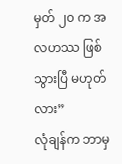မှတ် ၂၀ က အလဟဿ ဖြစ်သွားပြီ မဟုတ်လား”
လုံချန်က ဘာမှ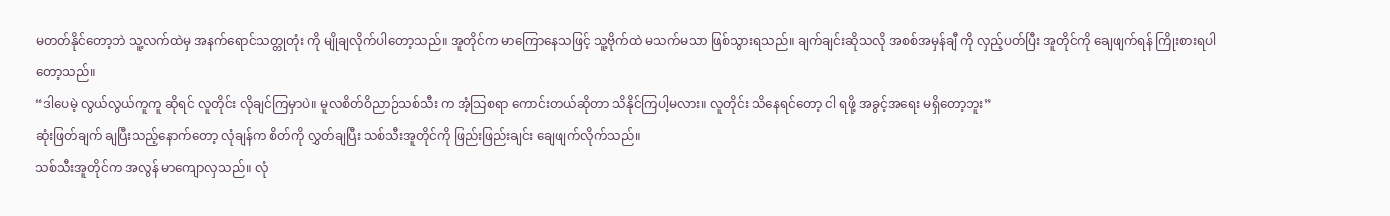မတတ်နိုင်တော့ဘဲ သူ့လက်ထဲမှ အနက်ရောင်သတ္တုတုံး ကို မျိုချလိုက်ပါတော့သည်။ အူတိုင်က မာကြောနေသဖြင့် သူ့ဗိုက်ထဲ မသက်မသာ ဖြစ်သွားရသည်။ ချက်ချင်းဆိုသလို အစစ်အမှန်ချီ ကို လှည့်ပတ်ပြီး အူတိုင်ကို ချေဖျက်ရန် ကြိုးစားရပါတော့သည်။
“ဒါပေမဲ့ လွယ်လွယ်ကူကူ ဆိုရင် လူတိုင်း လိုချင်ကြမှာပဲ။ မူလစိတ်ဝိညာဉ်သစ်သီး က အံ့သြစရာ ကောင်းတယ်ဆိုတာ သိနိုင်ကြပါ့မလား။ လူတိုင်း သိနေရင်တော့ ငါ ရဖို့ အခွင့်အရေး မရှိတော့ဘူး”
ဆုံးဖြတ်ချက် ချပြီးသည့်နောက်တော့ လုံချန်က စိတ်ကို လွှတ်ချပြီး သစ်သီးအူတိုင်ကို ဖြည်းဖြည်းချင်း ချေဖျက်လိုက်သည်။
သစ်သီးအူတိုင်က အလွန် မာကျောလှသည်။ လုံ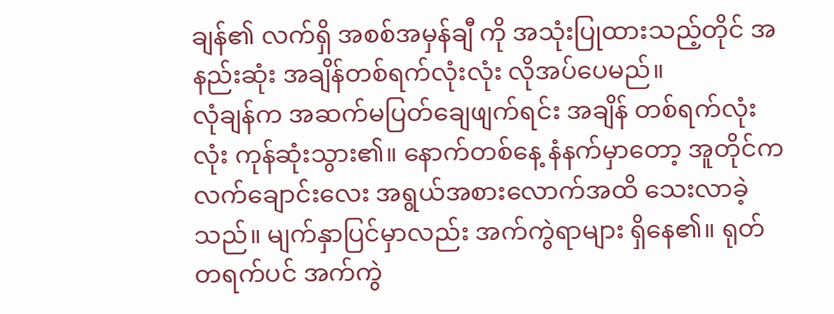ချန်၏ လက်ရှိ အစစ်အမှန်ချီ ကို အသုံးပြုထားသည့်တိုင် အနည်းဆုံး အချိန်တစ်ရက်လုံးလုံး လိုအပ်ပေမည်။
လုံချန်က အဆက်မပြတ်ချေဖျက်ရင်း အချိန် တစ်ရက်လုံးလုံး ကုန်ဆုံးသွား၏။ နောက်တစ်နေ့ နံနက်မှာတော့ အူတိုင်က လက်ချောင်းလေး အရွယ်အစားလောက်အထိ သေးလာခဲ့သည်။ မျက်နှာပြင်မှာလည်း အက်ကွဲရာများ ရှိနေ၏။ ရုတ်တရက်ပင် အက်ကွဲ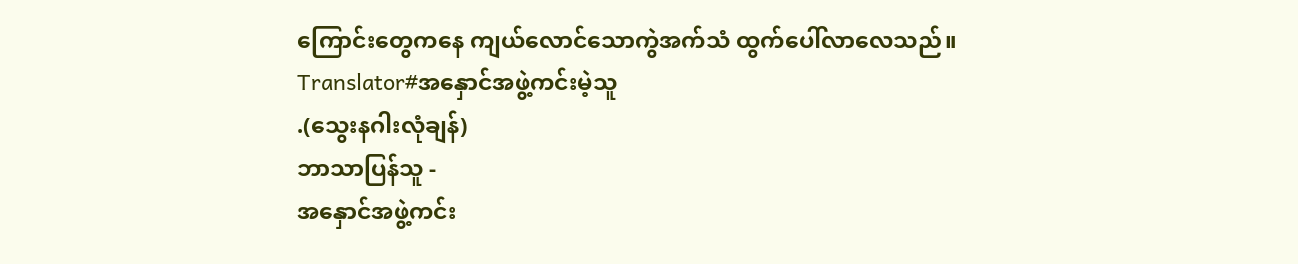ကြောင်းတွေကနေ ကျယ်လောင်သောကွဲအက်သံ ထွက်ပေါ်လာလေသည်။
Translator#အနှောင်အဖွဲ့ကင်းမဲ့သူ
.(သွေးနဂါးလုံချန်)
ဘာသာပြန်သူ -
အနှောင်အဖွဲ့ကင်း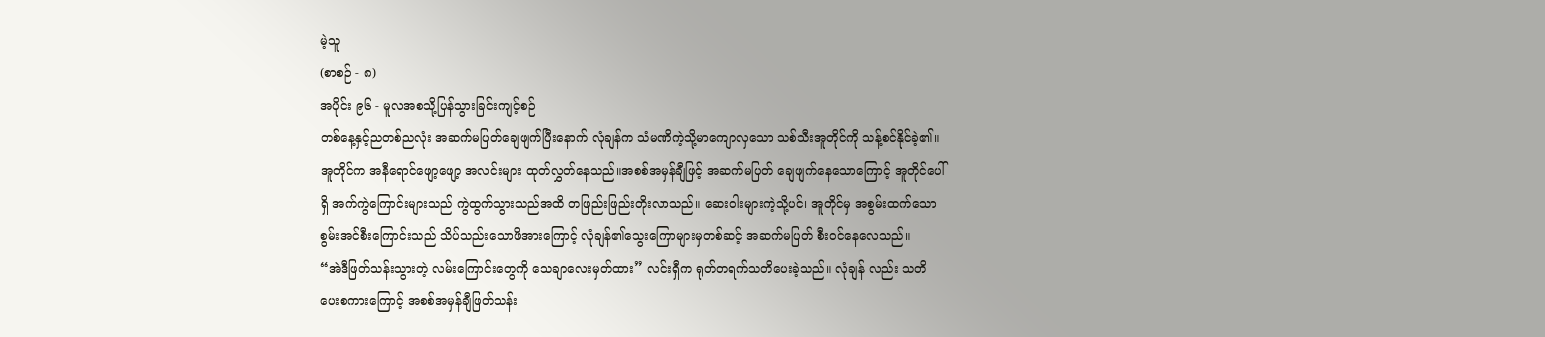မဲ့သူ
(စာစဉ် - ၈)
အပိုင်း ၉၆ - မူလအစသို့ပြန်သွားခြင်းကျင့်စဉ်
တစ်နေ့နှင့်ညတစ်ညလုံး အဆက်မပြတ်ချေဖျက်ပြီးနောက် လုံချန်က သံမဏိကဲ့သို့မာကျောလှသော သစ်သီးအူတိုင်ကို သန့်စင်နိုင်ခဲ့၏။ အူတိုင်က အနီရောင်ဖျော့ဖျော့ အလင်းများ ထုတ်လွှတ်နေသည်။အစစ်အမှန်ချီဖြင့် အဆက်မပြတ် ချေဖျက်နေသောကြောင့် အူတိုင်ပေါ်ရှိ အက်ကွဲကြောင်းများသည် ကွဲထွက်သွားသည်အထိ တဖြည်းဖြည်းတိုးလာသည်။ ဆေးဝါးများကဲ့သို့ပင်၊ အူတိုင်မှ အစွမ်းထက်သောစွမ်းအင်စီးကြောင်းသည် သိပ်သည်းသောဖိအားကြောင့် လုံချန်၏သွေးကြောများမှတစ်ဆင့် အဆက်မပြတ် စီးဝင်နေလေသည်။
“အဲဒီဖြတ်သန်းသွားတဲ့ လမ်းကြောင်းတွေကို သေချာလေးမှတ်ထား” လင်းရှီက ရုတ်တရက်သတိပေးခဲ့သည်။ လုံချန် လည်း သတိပေးစကားကြောင့် အစစ်အမှန်ချီဖြတ်သန်း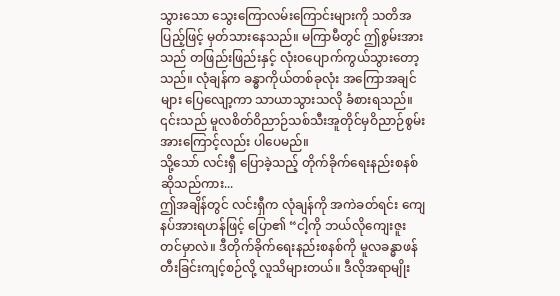သွားသော သွေးကြောလမ်းကြောင်းများကို သတိအပြည့်ဖြင့် မှတ်သားနေသည်။ မကြာမီတွင် ဤစွမ်းအားသည် တဖြည်းဖြည်းနှင့် လုံးဝပျောက်ကွယ်သွားတော့သည်။ လုံချန်က ခန္ဓာကိုယ်တစ်ခုလုံး အကြောအချင်များ ပြေလျော့ကာ သာယာသွားသလို ခံစားရသည်။ ၎င်းသည် မူလစိတ်ဝိညာဉ်သစ်သီးအူတိုင်မှဝိညာဉ်စွမ်းအားကြောင့်လည်း ပါပေမည်။
သို့သော် လင်းရှီ ပြောခဲ့သည့် တိုက်ခိုက်ရေးနည်းစနစ် ဆိုသည်ကား...
ဤအချိန်တွင် လင်းရှီက လုံချန်ကို အကဲခတ်ရင်း ကျေနပ်အားရဟန်ဖြင့် ပြော၏ “ငါ့ကို ဘယ်လိုကျေးဇူးတင်မှာလဲ။ ဒီတိုက်ခိုက်ရေးနည်းစနစ်ကို မူလခန္ဓာဖန်တီးခြင်းကျင့်စဉ်လို့ လူသိများတယ်။ ဒီလိုအရာမျိုး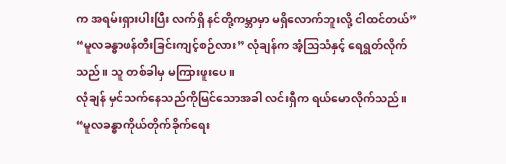က အရမ်းရှားပါးပြီး လက်ရှိ နင်တို့ကမ္ဘာမှာ မရှိလောက်ဘူးလို့ ငါထင်တယ်”
“မူလခန္ဓာဖန်တီးခြင်းကျင့်စဉ်လား” လုံချန်က အံ့သြသံနှင့် ရေရွတ်လိုက်သည်။ သူ တစ်ခါမှ မကြားဖူးပေ။
လုံချန် မှင်သက်နေသည်ကိုမြင်သောအခါ လင်းရှီက ရယ်မောလိုက်သည်။ “မူလခန္ဓာကိုယ်တိုက်ခိုက်ရေး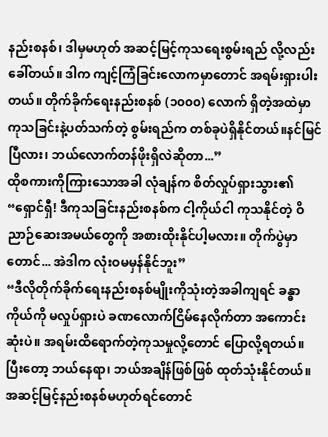နည်းစနစ်၊ ဒါမှမဟုတ် အဆင့်မြင့်ကုသရေးစွမ်းရည် လို့လည်း ခေါ်တယ်။ ဒါက ကျင့်ကြံခြင်းလောကမှာတောင် အရမ်းရှားပါးတယ်။ တိုက်ခိုက်ရေးနည်းစနစ် (၁၀၀၀) လောက် ရှိတဲ့အထဲမှာ ကုသခြင်းနဲ့ပတ်သက်တဲ့ စွမ်းရည်က တစ်ခုပဲရှိနိုင်တယ်။နင်မြင်ပြီလား၊ ဘယ်လောက်တန်ဖိုးရှိလဲဆိုတာ...”
ထိုစကားကိုကြားသောအခါ လုံချန်က စိတ်လှုပ်ရှားသွား၏ “ရှောင်ရှီ! ဒီကုသခြင်းနည်းစနစ်က ငါ့ကိုယ်ငါ ကုသနိုင်တဲ့ ဝိညာဉ်ဆေးအမယ်တွေကို အစားထိုးနိုင်ပါ့မလား။ တိုက်ပွဲမှာတောင်... အဲဒါက လုံးဝမမှန်နိုင်ဘူး”
“ဒီလိုတိုက်ခိုက်ရေးနည်းစနစ်မျိုးကိုသုံးတဲ့အခါကျရင် ခန္ဓာကိုယ်ကို မလှုပ်ရှားပဲ ခဏလောက်ငြိမ်နေလိုက်တာ အကောင်းဆုံးပဲ။ အရမ်းထိရောက်တဲ့ကုသမှုလို့တောင် ပြောလို့ရတယ်။ ပြီးတော့ ဘယ်နေရာ၊ ဘယ်အချိန်ဖြစ်ဖြစ် ထုတ်သုံးနိုင်တယ်။ အဆင့်မြင့်နည်းစနစ်မဟုတ်ရင်တောင်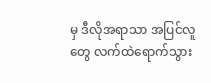မှ ဒီလိုအရာသာ အပြင်လူတွေ လက်ထဲရောက်သွား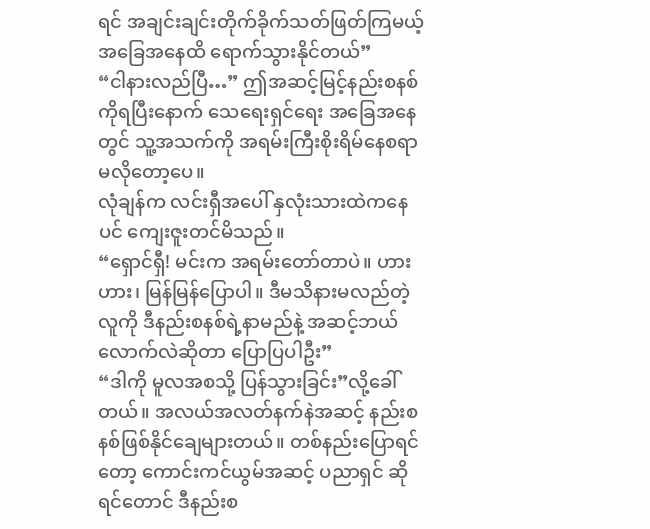ရင် အချင်းချင်းတိုက်ခိုက်သတ်ဖြတ်ကြမယ့် အခြေအနေထိ ရောက်သွားနိုင်တယ်”
“ငါနားလည်ပြီ…” ဤအဆင့်မြင့်နည်းစနစ်ကိုရပြီးနောက် သေရေးရှင်ရေး အခြေအနေတွင် သူ့အသက်ကို အရမ်းကြီးစိုးရိမ်နေစရာမလိုတော့ပေ။
လုံချန်က လင်းရှီအပေါ် နှလုံးသားထဲကနေပင် ကျေးဇူးတင်မိသည်။
“ရှောင်ရှီ! မင်းက အရမ်းတော်တာပဲ။ ဟားဟား၊ မြန်မြန်ပြောပါ။ ဒီမသိနားမလည်တဲ့လူကို ဒီနည်းစနစ်ရဲ့နာမည်နဲ့ အဆင့်ဘယ်လောက်လဲဆိုတာ ပြောပြပါဦး”
“ဒါကို မူလအစသို့ ပြန်သွားခြင်း”လို့ခေါ်တယ်။ အလယ်အလတ်နက်နဲအဆင့် နည်းစနစ်ဖြစ်နိုင်ချေများတယ်။ တစ်နည်းပြောရင်တော့ ကောင်းကင်ယွမ်အဆင့် ပညာရှင် ဆိုရင်တောင် ဒီနည်းစ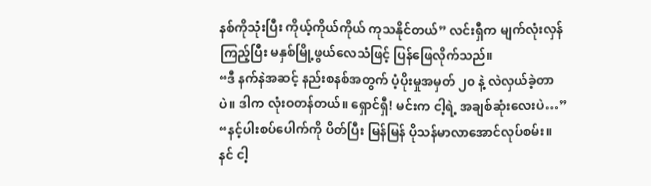နစ်ကိုသုံးပြီး ကိုယ့်ကိုယ်ကိုယ် ကုသနိုင်တယ်” လင်းရှီက မျက်လုံးလှန်ကြည့်ပြီး မနှစ်မြို့ဖွယ်လေသံဖြင့် ပြန်ဖြေလိုက်သည်။
“ဒီ နက်နဲအဆင့် နည်းစနစ်အတွက် ပံ့ပိုးမှုအမှတ် ၂၀ နဲ့ လဲလှယ်ခဲ့တာပဲ။ ဒါက လုံးဝတန်တယ်။ ရှောင်ရှီ! မင်းက ငါ့ရဲ့ အချစ်ဆုံးလေးပဲ…”
“နင့်ပါးစပ်ပေါက်ကို ပိတ်ပြီး မြန်မြန် ပိုသန်မာလာအောင်လုပ်စမ်း။ နင် ငါ့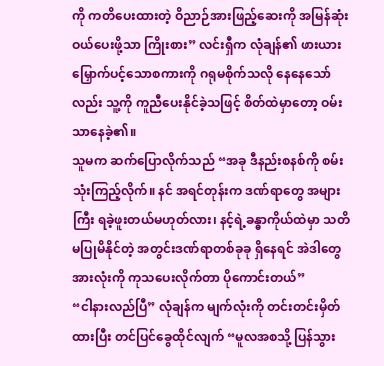ကို ကတိပေးထားတဲ့ ဝိညာဉ်အားဖြည့်ဆေးကို အမြန်ဆုံး ဝယ်ပေးဖို့သာ ကြိုးစား” လင်းရှီက လုံချန်၏ ဖားယားမြှောက်ပင့်သောစကားကို ဂရုမစိုက်သလို နေနေသော်လည်း သူ့ကို ကူညီပေးနိုင်ခဲ့သဖြင့် စိတ်ထဲမှာတော့ ဝမ်းသာနေခဲ့၏။
သူမက ဆက်ပြောလိုက်သည် “အခု ဒီနည်းစနစ်ကို စမ်းသုံးကြည့်လိုက်။ နင် အရင်တုန်းက ဒဏ်ရာတွေ အများကြီး ရခဲ့ဖူးတယ်မဟုတ်လား၊ နင့်ရဲ့ခန္ဓာကိုယ်ထဲမှာ သတိမပြုမိနိုင်တဲ့ အတွင်းဒဏ်ရာတစ်ခုခု ရှိနေရင် အဲဒါတွေအားလုံးကို ကုသပေးလိုက်တာ ပိုကောင်းတယ်”
“ငါနားလည်ပြီ” လုံချန်က မျက်လုံးကို တင်းတင်းမှိတ်ထားပြီး တင်ပြင်ခွေထိုင်လျက် “မူလအစသို့ ပြန်သွား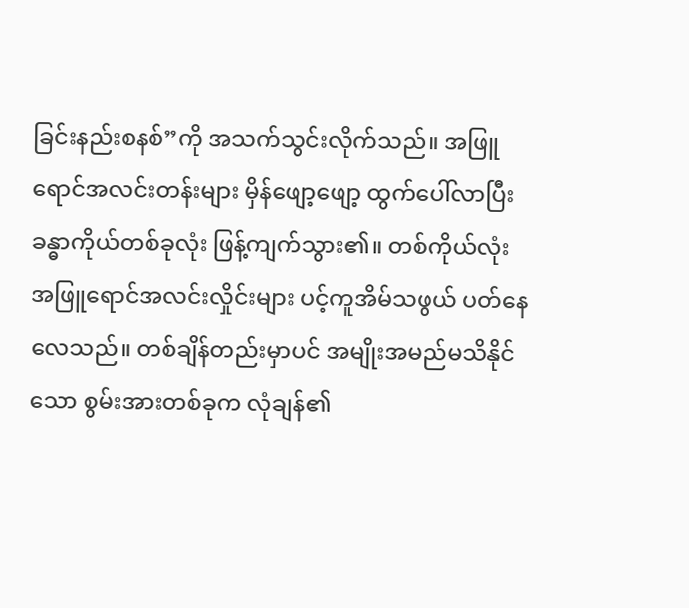ခြင်းနည်းစနစ်”ကို အသက်သွင်းလိုက်သည်။ အဖြူရောင်အလင်းတန်းများ မှိန်ဖျော့ဖျော့ ထွက်ပေါ်လာပြီး ခန္ဓာကိုယ်တစ်ခုလုံး ဖြန့်ကျက်သွား၏။ တစ်ကိုယ်လုံး အဖြူရောင်အလင်းလှိုင်းများ ပင့်ကူအိမ်သဖွယ် ပတ်နေလေသည်။ တစ်ချိန်တည်းမှာပင် အမျိုးအမည်မသိနိုင်သော စွမ်းအားတစ်ခုက လုံချန်၏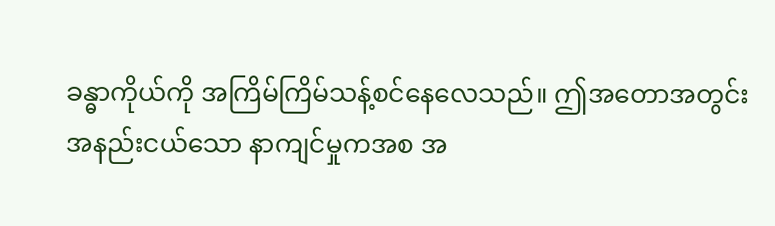ခန္ဓာကိုယ်ကို အကြိမ်ကြိမ်သန့်စင်နေလေသည်။ ဤအတောအတွင်း အနည်းငယ်သော နာကျင်မှုကအစ အ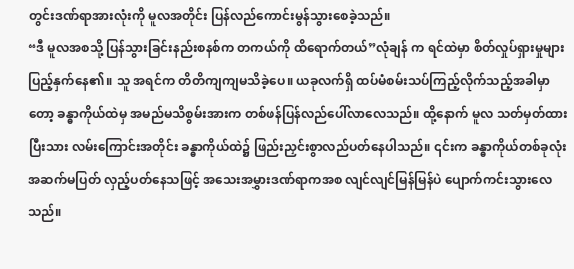တွင်းဒဏ်ရာအားလုံးကို မူလအတိုင်း ပြန်လည်ကောင်းမွန်သွားစေခဲ့သည်။
“ဒီ မူလအစသို့ ပြန်သွားခြင်းနည်းစနစ်က တကယ်ကို ထိရောက်တယ်”လုံချန် က ရင်ထဲမှာ စိတ်လှုပ်ရှားမှုများ ပြည့်နှက်နေ၏။ သူ အရင်က တိတိကျကျမသိခဲ့ပေ။ ယခုလက်ရှိ ထပ်မံစမ်းသပ်ကြည့်လိုက်သည့်အခါမှာတော့ ခန္ဓာကိုယ်ထဲမှ အမည်မသိစွမ်းအားက တစ်ဖန်ပြန်လည်ပေါ်လာလေသည်။ ထို့နောက် မူလ သတ်မှတ်ထားပြီးသား လမ်းကြောင်းအတိုင်း ခန္ဓာကိုယ်ထဲ၌ ဖြည်းညှင်းစွာလည်ပတ်နေပါသည်။ ၎င်းက ခန္ဓာကိုယ်တစ်ခုလုံးအဆက်မပြတ် လှည့်ပတ်နေသဖြင့် အသေးအမွှားဒဏ်ရာကအစ လျင်လျင်မြန်မြန်ပဲ ပျောက်ကင်းသွားလေသည်။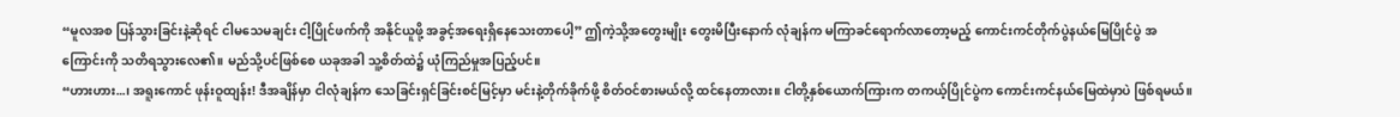“မူလအစ ပြန်သွားခြင်းနဲ့ဆိုရင် ငါမသေမချင်း ငါ့ပြိုင်ဖက်ကို အနိုင်ယူဖို့ အခွင့်အရေးရှိနေသေးတာပေါ့” ဤကဲ့သို့အတွေးမျိုး တွေးမိပြီးနောက် လုံချန်က မကြာခင်ရောက်လာတော့မည့် ကောင်းကင်တိုက်ပွဲနယ်မြေပြိုင်ပွဲ အကြောင်းကို သတိရသွားလေ၏။ မည်သို့ပင်ဖြစ်စေ ယခုအခါ သူ့စိတ်ထဲ၌ ယုံကြည်မှုအပြည့်ပင်။
“ဟားဟား...၊ အရူးကောင် ဖုန်းဝူထျန်း! ဒီအချိန်မှာ ငါလုံချန်က သေခြင်းရှင်ခြင်းစင်မြင့်မှာ မင်းနဲ့တိုက်ခိုက်ဖို့ စိတ်ဝင်စားမယ်လို့ ထင်နေတာလား။ ငါတို့နှစ်ယောက်ကြားက တကယ့်ပြိုင်ပွဲက ကောင်းကင်နယ်မြေထဲမှာပဲ ဖြစ်ရမယ်။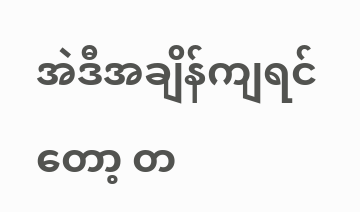အဲဒီအချိန်ကျရင်တော့ တ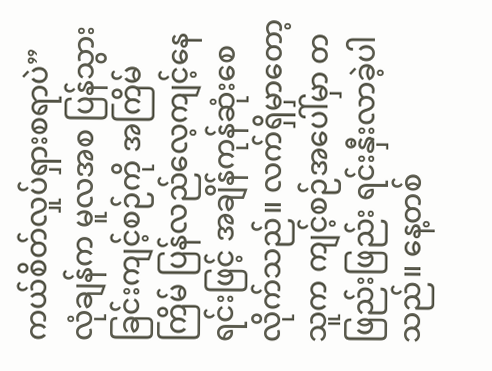ကယ်စိတ်လှုပ်ရှားစရာပဲ”
လုံချန်က မူလအစ ပြန်သွားခြင်းကျင့်စဉ်ကို အကြိမ်ကြိမ် ပြန်လည်လေ့ကျင့်နေရင်းဖြင့် အချိန်ကုန်ဆုံးစေလိုက်သည်။ လက်ရှိမှာတော့ သူက ကျင့်စဉ်အပေါ်မှာ တဖြည်းဖြည်း ရင်းနှီးလာခဲ့ပါသည်။ နေ့တစ်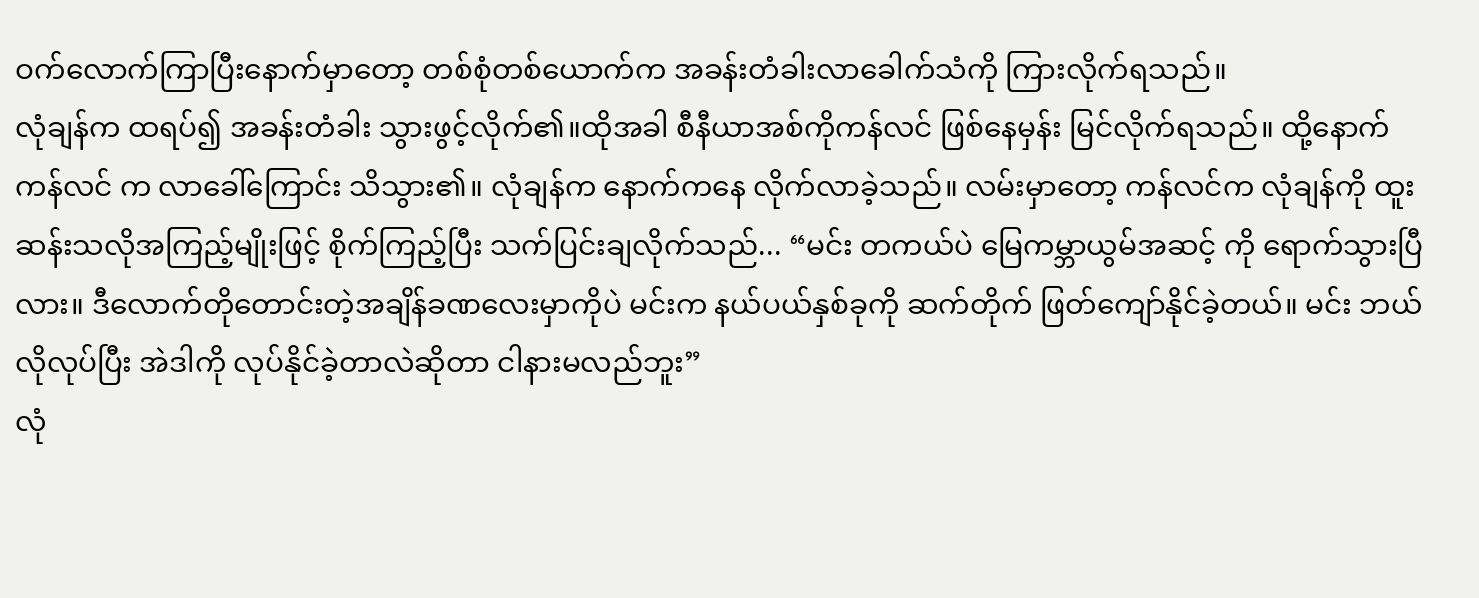ဝက်လောက်ကြာပြီးနောက်မှာတော့ တစ်စုံတစ်ယောက်က အခန်းတံခါးလာခေါက်သံကို ကြားလိုက်ရသည်။
လုံချန်က ထရပ်၍ အခန်းတံခါး သွားဖွင့်လိုက်၏။ထိုအခါ စီနီယာအစ်ကိုကန်လင် ဖြစ်နေမှန်း မြင်လိုက်ရသည်။ ထို့နောက် ကန်လင် က လာခေါ်ကြောင်း သိသွား၏။ လုံချန်က နောက်ကနေ လိုက်လာခဲ့သည်။ လမ်းမှာတော့ ကန်လင်က လုံချန်ကို ထူးဆန်းသလိုအကြည့်မျိုးဖြင့် စိုက်ကြည့်ပြီး သက်ပြင်းချလိုက်သည်... “မင်း တကယ်ပဲ မြေကမ္ဘာယွမ်အဆင့် ကို ရောက်သွားပြီလား။ ဒီလောက်တိုတောင်းတဲ့အချိန်ခဏလေးမှာကိုပဲ မင်းက နယ်ပယ်နှစ်ခုကို ဆက်တိုက် ဖြတ်ကျော်နိုင်ခဲ့တယ်။ မင်း ဘယ်လိုလုပ်ပြီး အဲဒါကို လုပ်နိုင်ခဲ့တာလဲဆိုတာ ငါနားမလည်ဘူး”
လုံ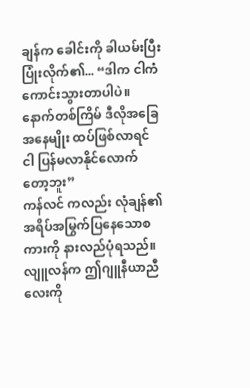ချန်က ခေါင်းကို ခါယမ်းပြီး ပြုံးလိုက်၏... “ဒါက ငါကံကောင်းသွားတာပါပဲ။ နောက်တစ်ကြိမ် ဒီလိုအခြေအနေမျိုး ထပ်ဖြစ်လာရင် ငါ ပြန်မလာနိုင်လောက်တော့ဘူး”
ကန်လင် ကလည်း လုံချန်၏ အရိပ်အမြွက်ပြနေသောစကားကို နားလည်ပုံရသည်။ လျူလန်က ဤဂျူနီယာညီလေးကို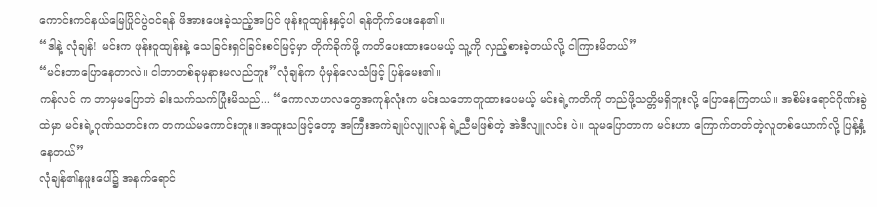ကောင်းကင်နယ်မြေပြိုင်ပွဲဝင်ရန် ဖိအားပေးခဲ့သည့်အပြင် ဖုန်းဝူထျန်းနှင့်ပါ ရန်တိုက်ပေးနေ၏။
“ဒါနဲ့ လုံချန်! မင်းက ဖုန်းဝူထျန်းနဲ့ သေခြင်းရှင်ခြင်းစင်မြင့်မှာ တိုက်ခိုက်ဖို့ ကတိပေးထားပေမယ့် သူ့ကို လှည့်စားခဲ့တယ်လို့ ငါကြားမိတယ်”
“မင်းဘာပြောနေတာလဲ။ ငါဘာတစ်ခုမှနားမလည်ဘူး”လုံချန်က ပုံမှန်လေသံဖြင့် ပြန်မေး၏။
ကန်လင် က ဘာမှမပြောဘဲ ခါးသက်သက်ပြုံးမိသည်... “ကောလာဟလတွေအကုန်လုံးက မင်းသဘောတူထားပေမယ့် မင်းရဲ့ကတိကို တည်ဖို့သတ္တိမရှိဘူးလို့ ပြောနေကြတယ်။ အစိမ်းရောင်ဂိုဏ်းခွဲထဲမှာ မင်းရဲ့ဂုဏ်သတင်းက တကယ်မကောင်းဘူး။အထူးသဖြင့်တော့ အကြီးအကဲချုပ်လျူလန် ရဲ့ညီမဖြစ်တဲ့ အဲဒီလျူလင်း ပဲ။ သူမပြောတာက မင်းဟာ ကြောက်တတ်တဲ့လူတစ်ယောက်လို့ ပြန့်နှံ့နေတယ်”
လုံချန်၏နဖူးပေါ်၌ အနက်ရောင်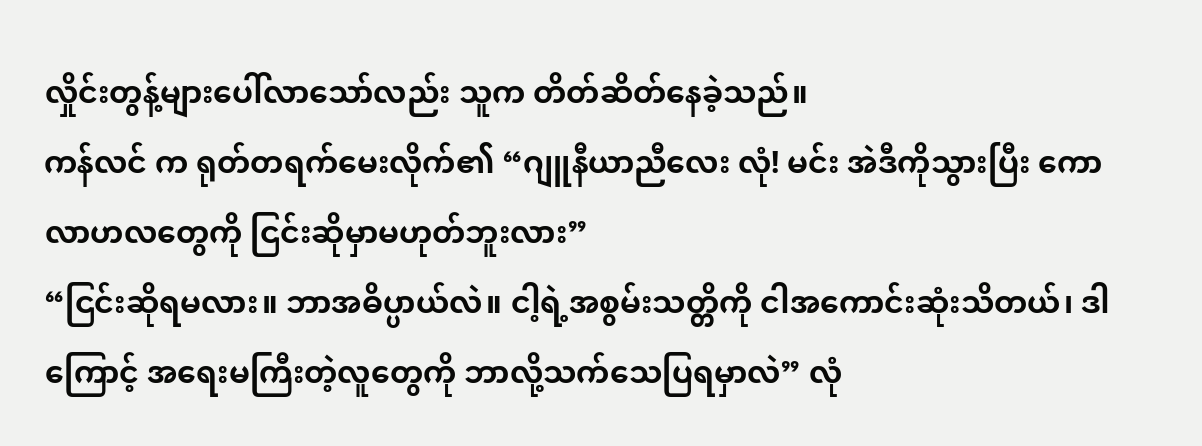လှိုင်းတွန့်များပေါ်လာသော်လည်း သူက တိတ်ဆိတ်နေခဲ့သည်။
ကန်လင် က ရုတ်တရက်မေးလိုက်၏ “ဂျူနီယာညီလေး လုံ! မင်း အဲဒီကိုသွားပြီး ကောလာဟလတွေကို ငြင်းဆိုမှာမဟုတ်ဘူးလား”
“ငြင်းဆိုရမလား။ ဘာအဓိပ္ပာယ်လဲ။ ငါ့ရဲ့အစွမ်းသတ္တိကို ငါအကောင်းဆုံးသိတယ်၊ ဒါကြောင့် အရေးမကြီးတဲ့လူတွေကို ဘာလို့သက်သေပြရမှာလဲ” လုံ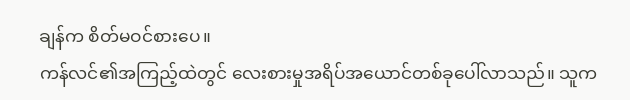ချန်က စိတ်မဝင်စားပေ။
ကန်လင်၏အကြည့်ထဲတွင် လေးစားမှုအရိပ်အယောင်တစ်ခုပေါ်လာသည်။ သူက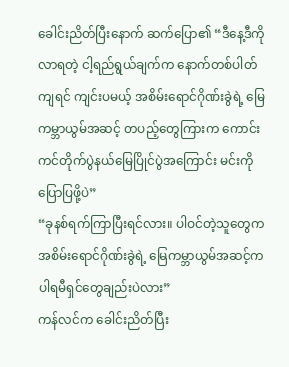ခေါင်းညိတ်ပြီးနောက် ဆက်ပြော၏ “ဒီနေ့ဒီကိုလာရတဲ့ ငါ့ရည်ရွယ်ချက်က နောက်တစ်ပါတ်ကျရင် ကျင်းပမယ့် အစိမ်းရောင်ဂိုဏ်းခွဲရဲ့ မြေကမ္ဘာယွမ်အဆင့် တပည့်တွေကြားက ကောင်းကင်တိုက်ပွဲနယ်မြေပြိုင်ပွဲအကြောင်း မင်းကိုပြောပြဖို့ပဲ”
“ခုနစ်ရက်ကြာပြီးရင်လား။ ပါဝင်တဲ့သူတွေက အစိမ်းရောင်ဂိုဏ်းခွဲရဲ့ မြေကမ္ဘာယွမ်အဆင့်က ပါရမီရှင်တွေချည်းပဲလား”
ကန်လင်က ခေါင်းညိတ်ပြီး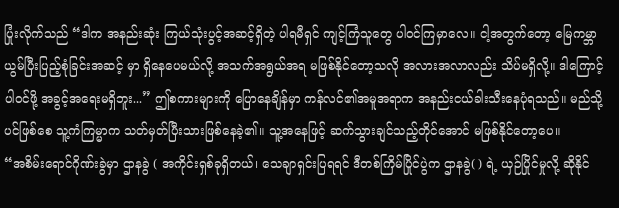ပြုံးလိုက်သည် “ဒါက အနည်းဆုံး ကြယ်သုံးပွင့်အဆင့်ရှိတဲ့ ပါရမီရှင် ကျင့်ကြံသူတွေ ပါဝင်ကြမှာလေ။ ငါ့အတွက်တော့ မြေကမ္ဘာယွမ်ပြီးပြည့်စုံခြင်းအဆင့် မှာ ရှိနေပေမယ်လို့ အသက်အရွယ်အရ မဖြစ်နိုင်တော့သလို အလားအလာလည်း သိပ်မရှိလို့။ ဒါကြောင့် ပါဝင်ဖို့ အခွင့်အရေးမရှိဘူး...” ဤစကားများကို ပြောနေချိန်မှာ ကန်လင်၏အမူအရာက အနည်းငယ်ခါးသီးနေပုံရသည်။ မည်သို့ပင်ဖြစ်စေ သူ့ကံကြမ္မာက သတ်မှတ်ပြီးသားဖြစ်နေခဲ့၏။ သူ့အနေဖြင့် ဆက်သွားချင်သည့်တိုင်အောင် မဖြစ်နိုင်တော့ပေ။
“အစိမ်းရောင်ဂိုဏ်းခွဲမှာ ဌာနခွဲ ( အကိုင်းရှစ်ခုရှိတယ်၊ သေချာရှင်းပြရရင် ဒီတစ်ကြိမ်ပြိုင်ပွဲက ဌာနခွဲ( ) ရဲ့ ယှဉ်ပြိုင်မှုလို့ ဆိုနိုင်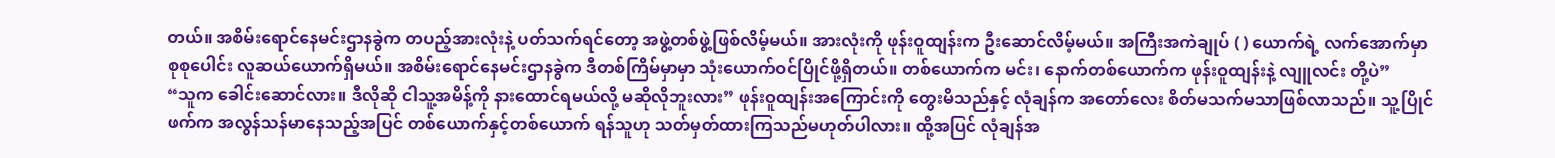တယ်။ အစိမ်းရောင်နေမင်းဌာနခွဲက တပည့်အားလုံးနဲ့ ပတ်သက်ရင်တော့ အဖွဲ့တစ်ဖွဲ့ဖြစ်လိမ့်မယ်။ အားလုံးကို ဖုန်းဝူထျန်းက ဦးဆောင်လိမ့်မယ်။ အကြီးအကဲချုပ် ( ) ယောက်ရဲ့ လက်အောက်မှာ စုစုပေါင်း လူဆယ်ယောက်ရှိမယ်။ အစိမ်းရောင်နေမင်းဌာနခွဲက ဒီတစ်ကြိမ်မှာမှာ သုံးယောက်ဝင်ပြိုင်ဖို့ရှိတယ်။ တစ်ယောက်က မင်း၊ နောက်တစ်ယောက်က ဖုန်းဝူထျန်းနဲ့ လျူလင်း တို့ပဲ”
“သူက ခေါင်းဆောင်လား။ ဒီလိုဆို ငါသူ့အမိန့်ကို နားထောင်ရမယ်လို့ မဆိုလိုဘူးလား” ဖုန်းဝူထျန်းအကြောင်းကို တွေးမိသည်နှင့် လုံချန်က အတော်လေး စိတ်မသက်မသာဖြစ်လာသည်။ သူ့ပြိုင်ဖက်က အလွန်သန်မာနေသည့်အပြင် တစ်ယောက်နှင့်တစ်ယောက် ရန်သူဟု သတ်မှတ်ထားကြသည်မဟုတ်ပါလား။ ထို့အပြင် လုံချန်အ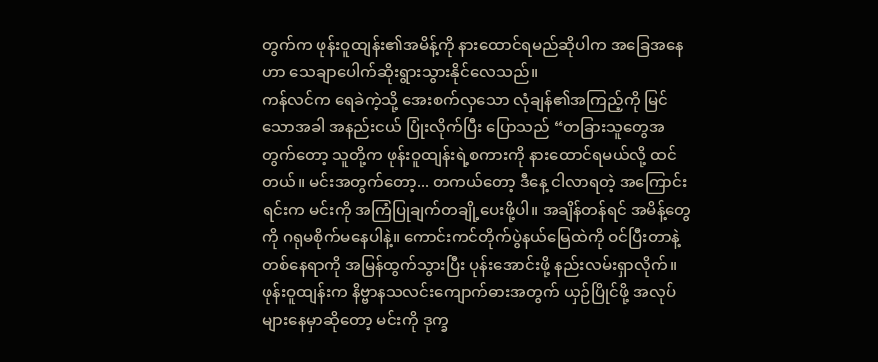တွက်က ဖုန်းဝူထျန်း၏အမိန့်ကို နားထောင်ရမည်ဆိုပါက အခြေအနေဟာ သေချာပေါက်ဆိုးရွားသွားနိုင်လေသည်။
ကန်လင်က ရေခဲကဲ့သို့ အေးစက်လှသော လုံချန်၏အကြည့်ကို မြင်သောအခါ အနည်းငယ် ပြုံးလိုက်ပြီး ပြောသည် “တခြားသူတွေအတွက်တော့ သူတို့က ဖုန်းဝူထျန်းရဲ့စကားကို နားထောင်ရမယ်လို့ ထင်တယ်။ မင်းအတွက်တော့... တကယ်တော့ ဒီနေ့ ငါလာရတဲ့ အကြောင်းရင်းက မင်းကို အကြံပြုချက်တချို့ပေးဖို့ပါ။ အချိန်တန်ရင် အမိန့်တွေကို ဂရုမစိုက်မနေပါနဲ့။ ကောင်းကင်တိုက်ပွဲနယ်မြေထဲကို ဝင်ပြီးတာနဲ့ တစ်နေရာကို အမြန်ထွက်သွားပြီး ပုန်းအောင်းဖို့ နည်းလမ်းရှာလိုက်။ ဖုန်းဝူထျန်းက နိဗ္ဗာနသလင်းကျောက်ဓားအတွက် ယှဉ်ပြိုင်ဖို့ အလုပ်များနေမှာဆိုတော့ မင်းကို ဒုက္ခ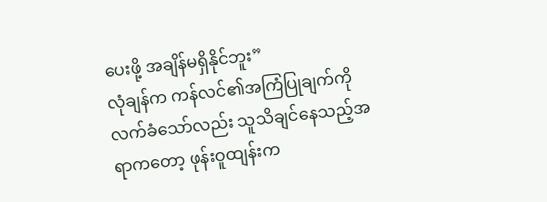ပေးဖို့ အချိန်မရှိနိုင်ဘူး”
လုံချန်က ကန်လင်၏အကြံပြုချက်ကို လက်ခံသော်လည်း သူသိချင်နေသည့်အရာကတော့ ဖုန်းဝူထျန်းက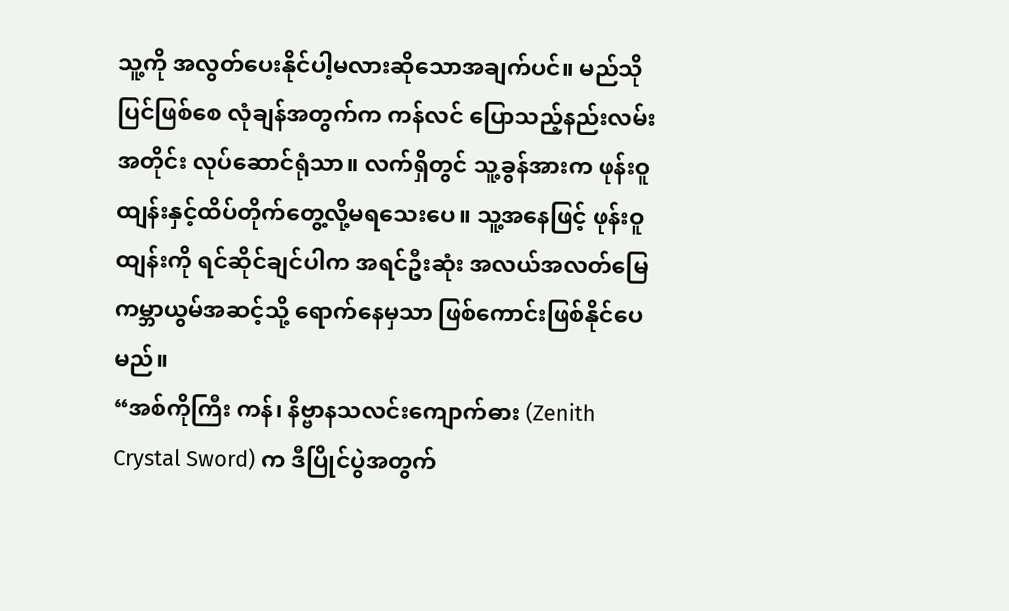သူ့ကို အလွတ်ပေးနိုင်ပါ့မလားဆိုသောအချက်ပင်။ မည်သိုပြင်ဖြစ်စေ လုံချန်အတွက်က ကန်လင် ပြောသည့်နည်းလမ်းအတိုင်း လုပ်ဆောင်ရုံသာ။ လက်ရှိတွင် သူ့ခွန်အားက ဖုန်းဝူထျန်းနှင့်ထိပ်တိုက်တွေ့လို့မရသေးပေ။ သူ့အနေဖြင့် ဖုန်းဝူထျန်းကို ရင်ဆိုင်ချင်ပါက အရင်ဦးဆုံး အလယ်အလတ်မြေကမ္ဘာယွမ်အဆင့်သို့ ရောက်နေမှသာ ဖြစ်ကောင်းဖြစ်နိုင်ပေမည်။
“အစ်ကိုကြီး ကန်၊ နိဗ္ဗာနသလင်းကျောက်ဓား (Zenith Crystal Sword) က ဒီပြိုင်ပွဲအတွက်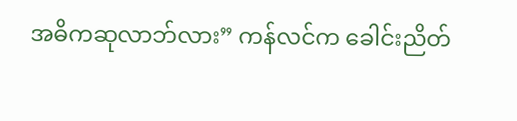အဓိကဆုလာဘ်လား” ကန်လင်က ခေါင်းညိတ်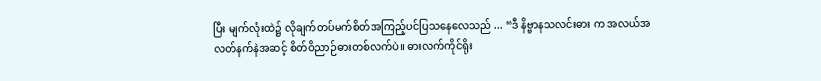ပြီး မျက်လုံးထဲ၌ လိုချက်တပ်မက်စိတ်အကြည့်ပင်ပြသနေလေသည် ... “ဒီ နိဗ္ဗာနသလင်းဓား က အလယ်အလတ်နက်နဲအဆင့် စိတ်ဝိညာဉ်ဓားတစ်လက်ပဲ။ ဓားလက်ကိုင်ရိုး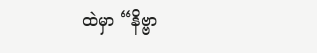ထဲမှာ “နိဗ္ဗာ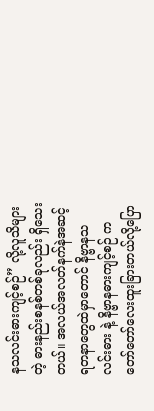နသလင်းဓားကျင့်စဉ်” လို့လူသိများတဲ့ ဓားနည်းစနစ်တစ်ခုလည်း ရှိသေးတယ်။ အလယ်အလတ်နက်နဲအဆင့် ရတနာတွေထဲမှာတောင် နိဗ္ဗာနသလင်းဓား နဲ့ နိဗ္ဗာနဓားကျင့်စဉ် က တော်တော်လေးထူးခြားတယ်လို့ပြော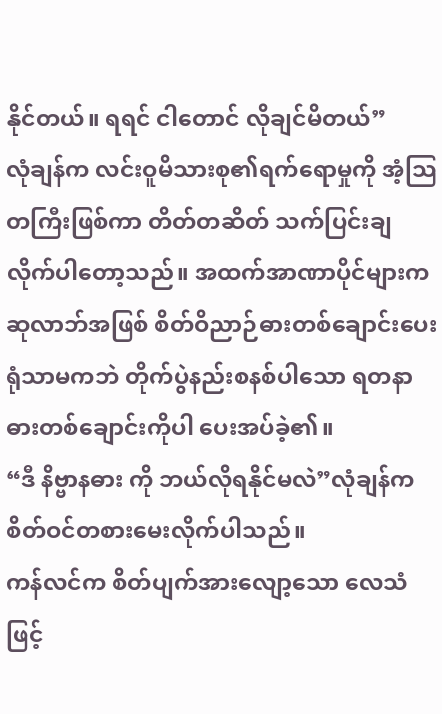နိုင်တယ်။ ရရင် ငါတောင် လိုချင်မိတယ်”
လုံချန်က လင်းဝူမိသားစု၏ရက်ရောမှုကို အံ့သြတကြီးဖြစ်ကာ တိတ်တဆိတ် သက်ပြင်းချလိုက်ပါတော့သည်။ အထက်အာဏာပိုင်များက ဆုလာဘ်အဖြစ် စိတ်ဝိညာဉ်ဓားတစ်ချောင်းပေးရုံသာမကဘဲ တိုက်ပွဲနည်းစနစ်ပါသော ရတနာဓားတစ်ချောင်းကိုပါ ပေးအပ်ခဲ့၏။
“ဒီ နိဗ္ဗာနဓား ကို ဘယ်လိုရနိုင်မလဲ”လုံချန်က စိတ်ဝင်တစားမေးလိုက်ပါသည်။
ကန်လင်က စိတ်ပျက်အားလျော့သော လေသံဖြင့်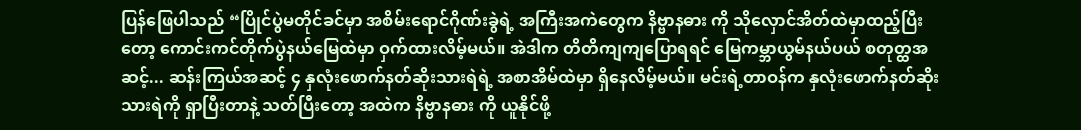ပြန်ဖြေပါသည် “ပြိုင်ပွဲမတိုင်ခင်မှာ အစိမ်းရောင်ဂိုဏ်းခွဲရဲ့ အကြီးအကဲတွေက နိဗ္ဗာနဓား ကို သိုလှောင်အိတ်ထဲမှာထည့်ပြီးတော့ ကောင်းကင်တိုက်ပွဲနယ်မြေထဲမှာ ဝှက်ထားလိမ့်မယ်။ အဲဒါက တိတိကျကျပြောရရင် မြေကမ္ဘာယွမ်နယ်ပယ် စတုတ္ထအဆင့်... ဆန်းကြယ်အဆင့် ၄ နှလုံးဖောက်နတ်ဆိုးသားရဲရဲ့ အစာအိမ်ထဲမှာ ရှိနေလိမ့်မယ်။ မင်းရဲ့တာဝန်က နှလုံးဖောက်နတ်ဆိုးသားရဲကို ရှာပြီးတာနဲ့ သတ်ပြီးတော့ အထဲက နိဗ္ဗာနဓား ကို ယူနိုင်ဖို့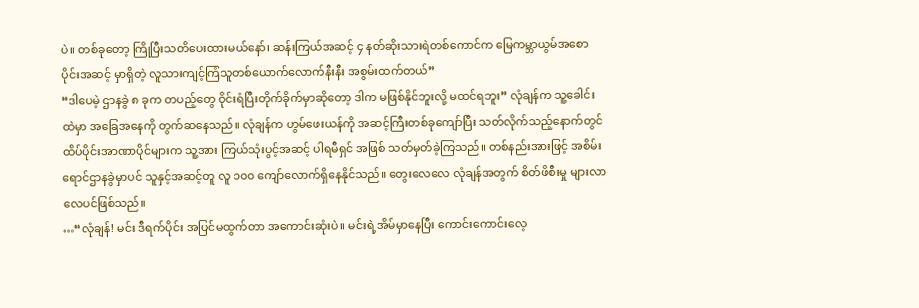ပဲ။ တစ်ခုတော့ ကြိုပြီးသတိပေးထားမယ်နော်၊ ဆန်းကြယ်အဆင့် ၄ နတ်ဆိုးသားရဲတစ်ကောင်က မြေကမ္ဘာယွမ်အစောပိုင်းအဆင့် မှာရှိတဲ့ လူသားကျင့်ကြံသူတစ်ယောက်လောက်နီးနီး အစွမ်းထက်တယ်”
“ဒါပေမဲ့ ဌာနခွဲ ၈ ခုက တပည့်တွေ ဝိုင်းရံပြီးတိုက်ခိုက်မှာဆိုတော့ ဒါက မဖြစ်နိုင်ဘူးလို့ မထင်ရဘူး” လုံချန်က သူ့ခေါင်းထဲမှာ အခြေအနေကို တွက်ဆနေသည်။ လုံချန်က ဟွမ်ဖေးယန်ကို အဆင့်ကြီးတစ်ခုကျော်ပြီး သတ်လိုက်သည့်နောက်တွင် ထိပ်ပိုင်းအာဏာပိုင်များက သူ့အား ကြယ်သုံးပွင့်အဆင့် ပါရမီရှင် အဖြစ် သတ်မှတ်ခဲ့ကြသည်။ တစ်နည်းအားဖြင့် အစိမ်းရောင်ဌာနခွဲမှာပင် သူနှင့်အဆင့်တူ လူ ၁၀၀ ကျော်လောက်ရှိနေနိုင်သည်။ တွေးလေလေ လုံချန်အတွက် စိတ်ဖိစီးမှု များလာလေပင်ဖြစ်သည်။
…“လုံချန်! မင်း ဒီရက်ပိုင်း အပြင်မထွက်တာ အကောင်းဆုံးပဲ။ မင်းရဲ့အိမ်မှာနေပြီး ကောင်းကောင်းလေ့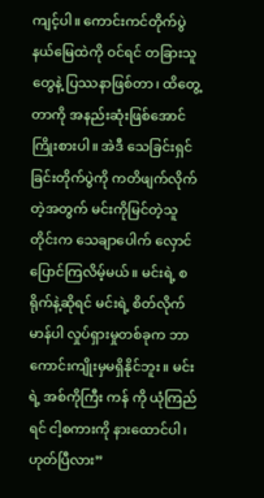ကျင့်ပါ။ ကောင်းကင်တိုက်ပွဲနယ်မြေထဲကို ဝင်ရင် တခြားသူတွေနဲ့ ပြဿနာဖြစ်တာ၊ ထိတွေ့တာကို အနည်းဆုံးဖြစ်အောင် ကြိုးစားပါ။ အဲဒီ သေခြင်းရှင်ခြင်းတိုက်ပွဲကို ကတိဖျက်လိုက်တဲ့အတွက် မင်းကိုမြင်တဲ့သူတိုင်းက သေချာပေါက် လှောင်ပြောင်ကြလိမ့်မယ်။ မင်းရဲ့ စရိုက်နဲ့ဆိုရင် မင်းရဲ့ စိတ်လိုက်မာန်ပါ လှုပ်ရှားမှုတစ်ခုက ဘာကောင်းကျိုးမှမရှိနိုင်ဘူး။ မင်းရဲ့ အစ်ကိုကြီး ကန် ကို ယုံကြည်ရင် ငါ့စကားကို နားထောင်ပါ၊ ဟုတ်ပြီလား”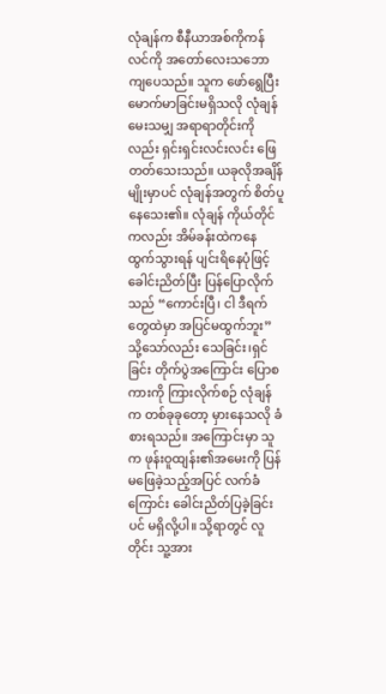လုံချန်က စီနီယာအစ်ကိုကန်လင်ကို အတော်လေးသဘောကျပေသည်။ သူက ဖော်ရွေပြီး မောက်မာခြင်းမရှိသလို လုံချန် မေးသမျှ အရာရာတိုင်းကိုလည်း ရှင်းရှင်းလင်းလင်း ဖြေတတ်သေးသည်။ ယခုလိုအချိန်မျိုးမှာပင် လုံချန်အတွက် စိတ်ပူနေသေး၏။ လုံချန် ကိုယ်တိုင်ကလည်း အိမ်ခန်းထဲကနေ ထွက်သွားရန် ပျင်းရိနေပုံဖြင့် ခေါင်းညိတ်ပြီး ပြန်ပြောလိုက်သည် “ကောင်းပြီ၊ ငါ ဒီရက်တွေထဲမှာ အပြင်မထွက်ဘူး”
သို့သော်လည်း သေခြင်း၊ရှင်ခြင်း တိုက်ပွဲအကြောင်း ပြောစကားကို ကြားလိုက်စဉ် လုံချန်က တစ်ခုခုတော့ မှားနေသလို ခံစားရသည်။ အကြောင်းမှာ သူက ဖုန်းဝူထျန်း၏အမေးကို ပြန်မဖြေခဲ့သည့်အပြင် လက်ခံကြောင်း ခေါင်းညိတ်ပြခဲ့ခြင်းပင် မရှိလို့ပါ။ သို့ရာတွင် လူတိုင်း သူ့အား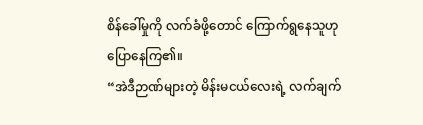စိန်ခေါ်မှုကို လက်ခံဖို့တောင် ကြောက်ရွနေသူဟု ပြောနေကြ၏။
“အဲဒီဉာဏ်များတဲ့ မိန်းမငယ်လေးရဲ့ လက်ချက်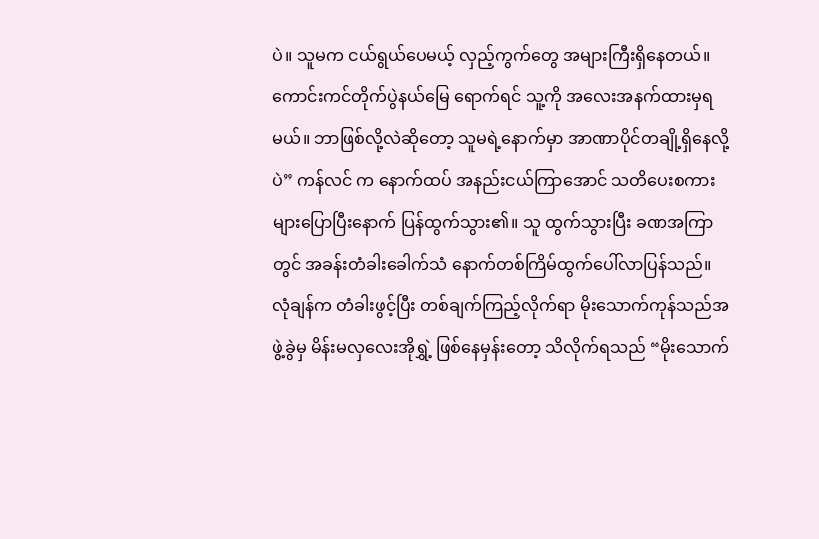ပဲ။ သူမက ငယ်ရွယ်ပေမယ့် လှည့်ကွက်တွေ အများကြီးရှိနေတယ်။ ကောင်းကင်တိုက်ပွဲနယ်မြေ ရောက်ရင် သူ့ကို အလေးအနက်ထားမှရမယ်။ ဘာဖြစ်လို့လဲဆိုတော့ သူမရဲ့နောက်မှာ အာဏာပိုင်တချို့ရှိနေလို့ပဲ” ကန်လင် က နောက်ထပ် အနည်းငယ်ကြာအောင် သတိပေးစကားများပြောပြီးနောက် ပြန်ထွက်သွား၏။ သူ ထွက်သွားပြီး ခဏအကြာတွင် အခန်းတံခါးခေါက်သံ နောက်တစ်ကြိမ်ထွက်ပေါ်လာပြန်သည်။
လုံချန်က တံခါးဖွင့်ပြီး တစ်ချက်ကြည့်လိုက်ရာ မိုးသောက်ကုန်သည်အဖွဲ့ခွဲမှ မိန်းမလှလေးအိုရွှဲ့ ဖြစ်နေမှန်းတော့ သိလိုက်ရသည် “မိုးသောက်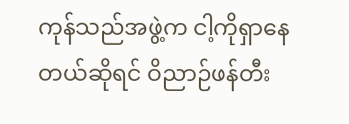ကုန်သည်အဖွဲ့က ငါ့ကိုရှာနေတယ်ဆိုရင် ဝိညာဉ်ဖန်တီး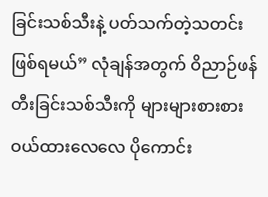ခြင်းသစ်သီးနဲ့ ပတ်သက်တဲ့သတင်းဖြစ်ရမယ်” လုံချန်အတွက် ဝိညာဉ်ဖန်တီးခြင်းသစ်သီးကို များများစားစားဝယ်ထားလေလေ ပိုကောင်း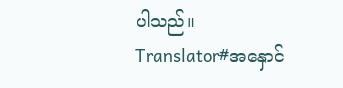ပါသည်။
Translator#အနှောင်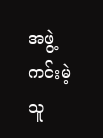အဖွဲ့ကင်းမဲ့သူ